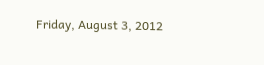Friday, August 3, 2012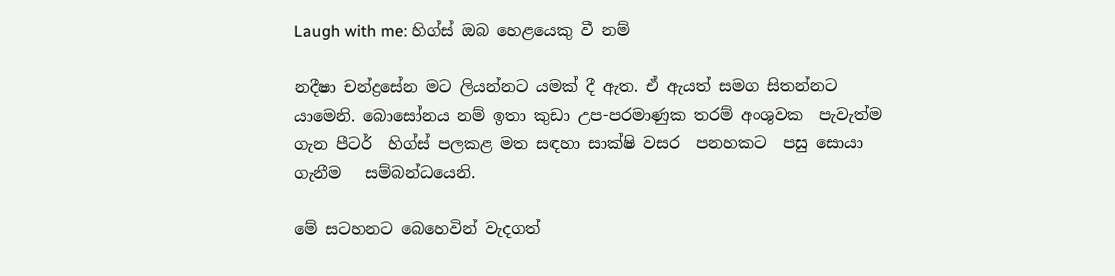Laugh with me: හිග්ස්‌ ඔබ හෙළයෙකු වී නම්

නදීෂා චන්ද්‍රසේන මට ලියන්නට යමක් දී ඇත. ඒ ඇයත් සමග සිතන්නට යාමෙනි. බොසෝනය නම් ඉතා කුඩා උප-පරමාණුක තරම් අංශුවක  පැවැත්ම ගැන පීටර්  හිග්ස් පලකළ මත සඳහා සාක්ෂි වසර  පනහකට  පසු සොයා ගැනීම   සම්බන්ධයෙනි.

මේ සටහනට බෙහෙවින් වැදගත්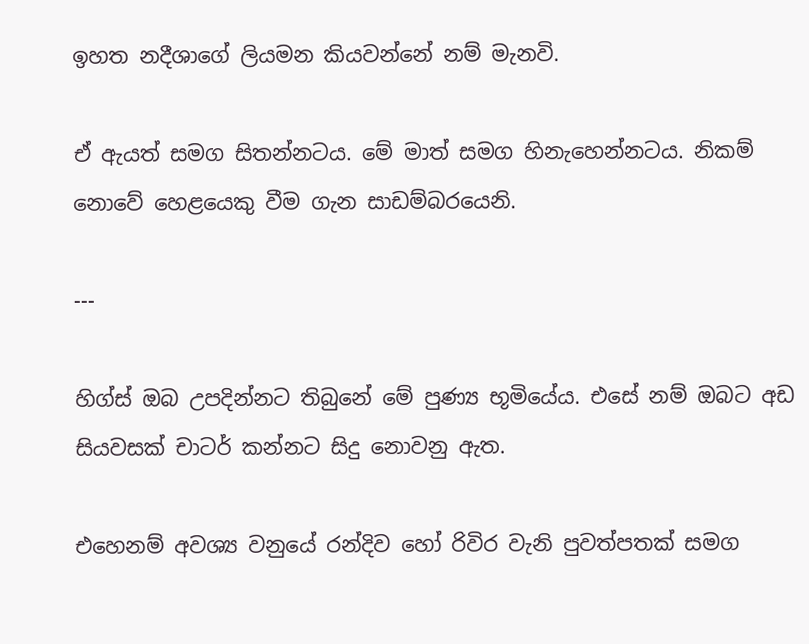ඉහත නදීශාගේ ලියමන කියවන්නේ නම් මැනවි.

ඒ ඇයත් සමග සිතන්නටය. මේ මාත් සමග හිනැහෙන්නටය. නිකම් නොවේ හෙළයෙකු වීම ගැන සාඩම්බරයෙනි.

---

හිග්ස්‌ ඔබ උපදින්නට තිබුනේ මේ පුණ්‍ය භූමියේය. එසේ නම් ඔබට අඩ සියවසක් චාටර් කන්නට සිදු නොවනු ඇත.

එහෙනම් අවශ්‍ය වනුයේ රන්දිව හෝ රිවිර වැනි පුවත්පතක් සමග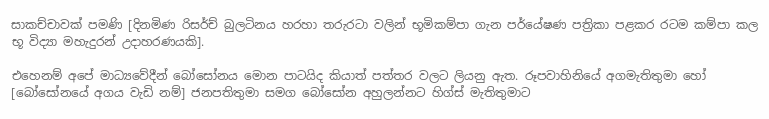සාකච්චාවක් පමණි [දිනමිණ රිසර්ච් බුලටිනය හරහා තරුරටා වලින් භූමිකම්පා ගැන පර්යේෂණ පත්‍රිකා පළකර රටම කම්පා කල භූ විද්‍යා මහැදුරන් උදාහරණයකි].

එහෙනම් අපේ මාධ්‍යවේදීන් බෝසෝනය මොන පාටයිද කියාත් පත්තර වලට ලියනු ඇත. රූපවාහිනියේ අගමැතිතුමා හෝ [බෝසෝනයේ අගය වැඩි නම්] ජනපතිතුමා සමග බෝසෝන අහුලන්නට හිග්ස්‌ මැතිතුමාට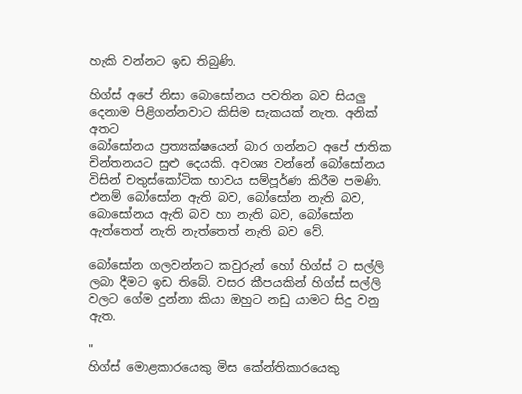හැකි වන්නට ඉඩ තිබුණි.

හිග්ස්‌ අපේ නිසා බොසෝනය පවතින බව සියලු දෙනාම පිළිගන්නවාට කිසිම සැකයක් නැත. අනික් අතට
බෝසෝනය ප්‍රත්‍යක්ෂයෙන් බාර ගන්නට අපේ ජාතික චින්තනයට සුළු දෙයකි. අවශ්‍ය වන්නේ බෝසෝනය විසින් චතුස්කෝටික භාවය සම්පූර්ණ කිරීම පමණි. එනම් බෝසෝන ඇති බව, බෝසෝන නැති බව, බොසෝනය ඇති බව හා නැති බව, බෝසෝන ඇත්තෙත් නැති නැත්තෙත් නැති බව වේ.

බෝසෝන ගලවන්නට කවුරුන් හෝ හිග්ස්‌ ට සල්ලි ලබා දීමට ඉඩ තිබේ. වසර කීපයකින් හිග්ස්‌ සල්ලි වලට ගේම දුන්නා කියා ඔහුට නඩු යාමට සිදු වනු ඇත.

"
හිග්ස් මොළකාරයෙකු මිස කේන්තිකාරයෙකු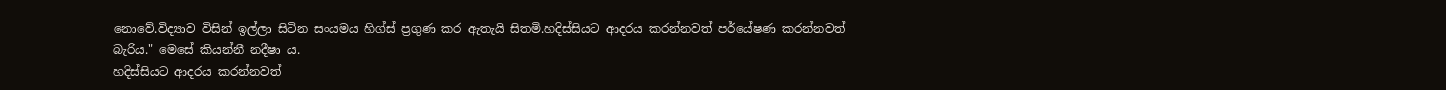නොවේ.විද්‍යාව විසින් ඉල්ලා සිටින සංයමය හිග්ස් ප්‍රගුණ කර ඇතැයි සිතමි.හදිස්සියට ආදරය කරන්නවත් පර්යේෂණ කරන්නවත් බැරිය." මෙසේ කියන්නී නදීෂා ය.
හදිස්සියට ආදරය කරන්නවත්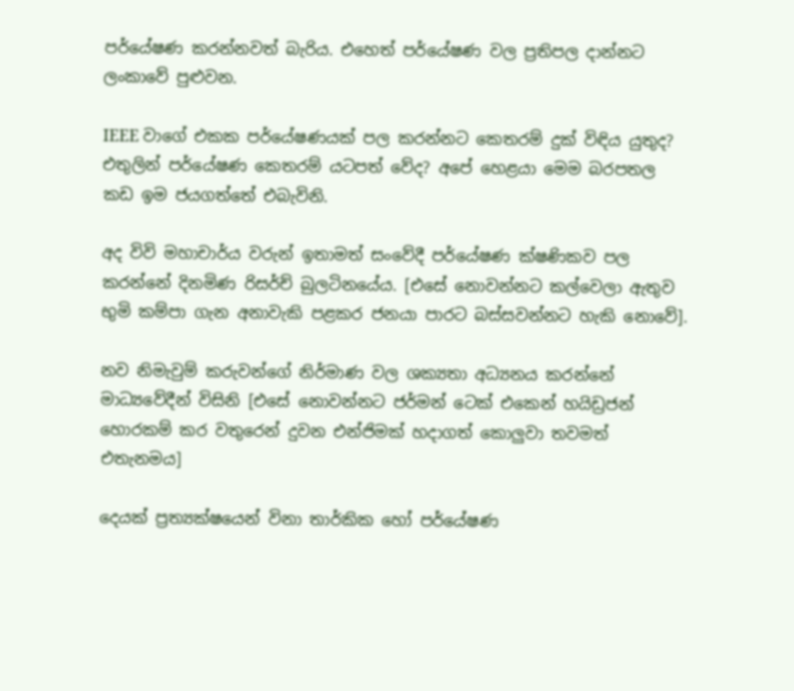පර්යේෂණ කරන්නවත් බැරිය. එහෙත් පර්යේෂණ වල ප්‍රතිපල දාන්නට ලංකාවේ පුළුවන.

IEEE වාගේ එකක පර්යේෂණයක් පල කරන්නට කෙතරම් දුක් විඳිය යුතුද? එතුලින් පර්යේෂණ කෙතරම් යටපත් වේද? අපේ හෙළයා මෙම බරපතල කඩ ඉම ජයගත්තේ එබැවිනි.

අද විවි මහාචාර්ය වරුන් ඉතාමත් සංවේදී පර්යේෂණ ක්ෂණිකව පල කරන්නේ දිනමිණ රිසර්ච් බුලටිනයේය. [එසේ නොවන්නට කල්වෙලා ඇතුව භුමි කම්පා ගැන අනාවැකි පළකර ජනයා පාරට බස්සවන්නට හැකි නොවේ].

නව නිමැවුම් කරුවන්ගේ නිර්මාණ වල ශක්‍යතා අධ්‍යනය කරන්නේ මාධ්‍යවේදීන් විසිනි [එසේ නොවන්නට ජර්මන් ටෙක් එකෙන් හයිඩ්‍රජන් හොරකම් කර වතුරෙන් දුවන එන්ජිමක් හදාගත් කොලුවා තවමත් එතැනමය]

දෙයක් ප්‍රත්‍යක්ෂයෙන් විනා තාර්කික හෝ පර්යේෂණ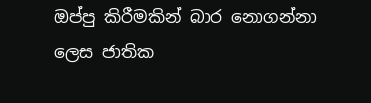ඔප්පු කිරීමකින් බාර නොගන්නා ලෙස ජාතික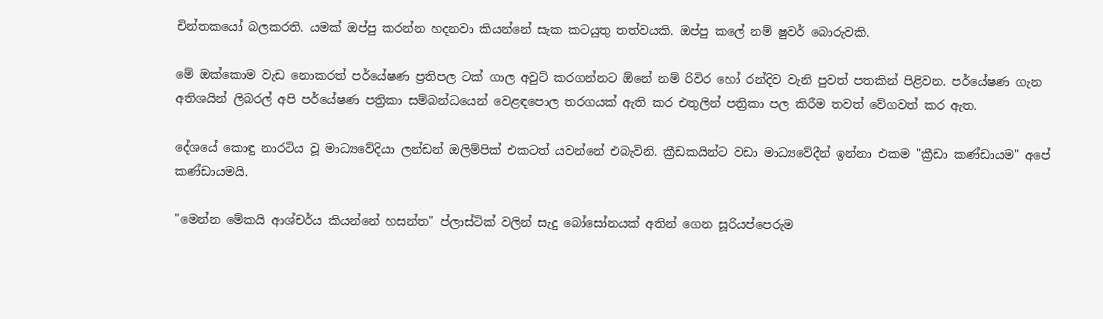චින්තකයෝ බලකරති. යමක් ඔප්පු කරන්න හදනවා කියන්නේ සැක කටයුතු තත්වයකි. ඔප්පු කලේ නම් ෂුවර් බොරුවකි.

මේ ඔක්කොම වැඩ නොකරත් පර්යේෂණ ප්‍රතිපල ටක් ගාල අවුට් කරගන්නට ඕනේ නම් රිවිර හෝ රන්දිව වැනි පුවත් පතකින් පිළිවන. පර්යේෂණ ගැන අතිශයින් ලිබරල් අපි පර්යේෂණ පත්‍රිකා සම්බන්ධයෙන් වෙළඳපොල තරගයක් ඇති කර එතුලින් පත්‍රිකා පල කිරීම තවත් වේගවත් කර ඇත.

දේශයේ කොඳු නාරටිය වූ මාධ්‍යවේදියා ලන්ඩන් ඔලිම්පික් එකටත් යවන්නේ එබැවිනි. ක්‍රීඩකයින්ට වඩා මාධ්‍යවේදීන් ඉන්නා එකම "ක්‍රීඩා කණ්ඩායම" අපේ කණ්ඩායමයි.

"මෙන්න මේකයි ආශ්චර්ය කියන්නේ හසන්ත" ප්ලාස්ටික් වලින් සැදු බෝසෝනයක් අතින් ගෙන සූරියප්පෙරුම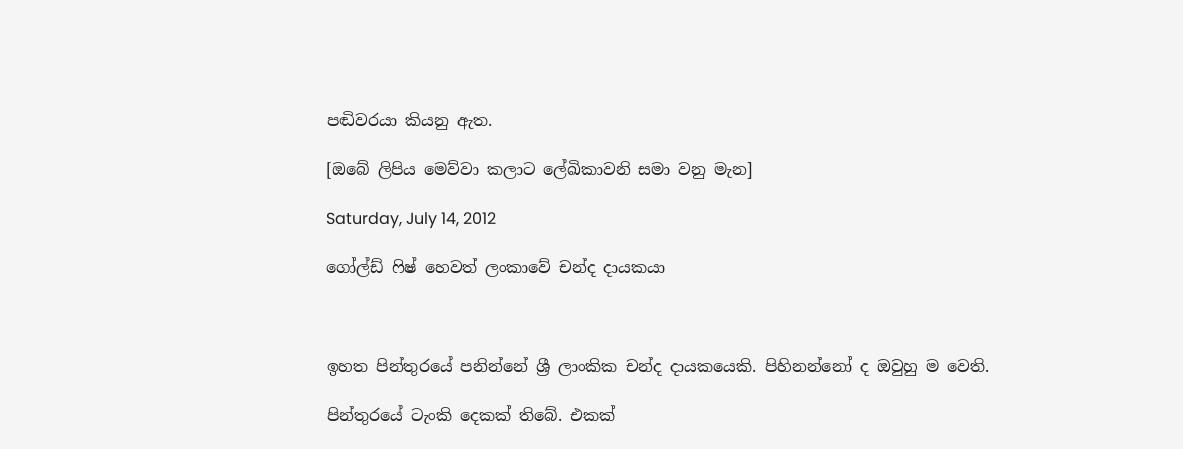පඬිවරයා කියනු ඇත.

[ඔබේ ලිපිය මෙව්වා කලාට ලේඛිකාවනි සමා වනු මැන]

Saturday, July 14, 2012

ගෝල්ඩ් ෆිෂ් හෙවත් ලංකාවේ චන්ද දායකයා



ඉහත පින්තුරයේ පනින්නේ ශ්‍රී ලාංකික චන්ද දායකයෙකි. පිහිනන්නෝ ද ඔවුහු ම වෙති.

පින්තුරයේ ටැංකි දෙකක් තිබේ. එකක්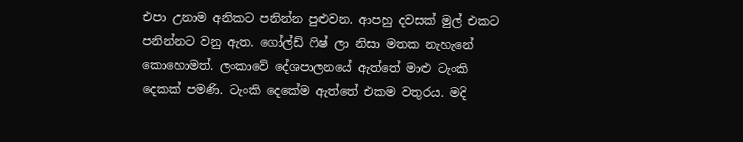එපා උනාම අනිකට පනින්න පුළුවන. ආපහු දවසක් මුල් එකට පනින්නට වනු ඇත. ගෝල්ඩ් ෆිෂ් ලා නිසා මතක නැහැනේ කොහොමත්. ලංකාවේ දේශපාලනයේ ඇත්තේ මාළු ටැංකි දෙකක් පමණි. ටැංකි දෙකේම ඇත්තේ එකම වතුරය. මදි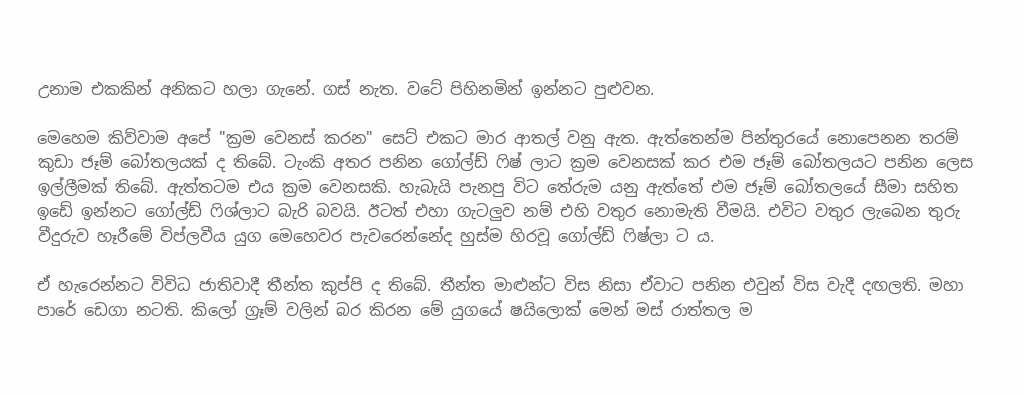උනාම එකකින් අනිකට හලා ගැනේ. ගස් නැත. වටේ පිහිනමින් ඉන්නට පුළුවන.

මෙහෙම කිව්වාම අපේ "ක්‍රම වෙනස් කරන" සෙට් එකට මාර ආතල් වනු ඇත. ඇත්තෙන්ම පින්තුරයේ නොපෙනන තරම් කුඩා ජෑම් බෝතලයක් ද තිබේ. ටැංකි අතර පනින ගෝල්ඩ් ෆිෂ් ලාට ක්‍රම වෙනසක් කර එම ජෑම් බෝතලයට පනින ලෙස ඉල්ලීමක් තිබේ. ඇත්තටම එය ක්‍රම වෙනසකි. හැබැයි පැනපු විට තේරුම යනු ඇත්තේ එම ජෑම් බෝතලයේ සීමා සහිත ඉඩේ ඉන්නට ගෝල්ඩ් ෆිශ්ලාට බැරි බවයි. ඊටත් එහා ගැටලුව නම් එහි වතුර නොමැති වීමයි. එවිට වතුර ලැබෙන තුරු වීදුරුව හෑරීමේ විප්ලවීය යුග මෙහෙවර පැවරෙන්නේද හුස්ම හිරවූ ගෝල්ඩ් ෆිෂ්ලා ට ය.

ඒ හැරෙන්නට විවිධ ජාතිවාදී තීන්ත කුප්පි ද තිබේ. තීන්ත මාළුන්ට විස නිසා ඒවාට පනින එවුන් විස වැදී දඟලති. මහා පාරේ ඩෙගා නටති. කිලෝ ග්‍රෑම් වලින් බර කිරන මේ යුගයේ ෂයිලොක් මෙන් මස් රාත්තල ම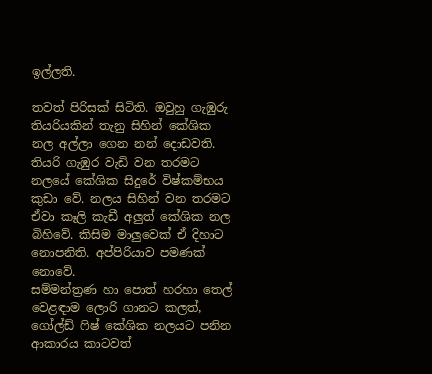ඉල්ලති.

තවත් පිරිසක් සිටිති. ඔවුහු ගැඹුරු තියරියකින් තැනු සිහින් කේශික නල අල්ලා ගෙන නන් දොඩවති. තියරි ගැඹුර වැඩි වන තරමට නලයේ කේශික සිදුරේ විෂ්කම්භය කුඩා වේ. නලය සිහින් වන තරමට ඒවා කෑලි කැඩී අලුත් කේශික නල බිහිවේ. කිසිම මාලුවෙක් ඒ දිහාට නොපනිති. අප්පිරියාව පමණක් නොවේ.
සම්මන්ත්‍රණ හා පොත් හරහා තෙල් වෙළඳාම ලොරි ගානට කලත්, ගෝල්ඩ් ෆිෂ් කේශික නලයට පනින ආකාරය කාටවත්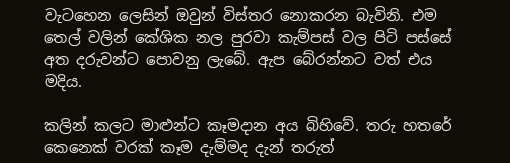වැටහෙන ලෙසින් ඔවුන් විස්තර නොකරන බැවිනි. එම තෙල් වලින් කේශික නල පුරවා කැම්පස් වල පිටි පස්සේ අත දරුවන්ට පොවනු ලැබේ. ඇප බේරන්නට වත් එය මදිය.

කලින් කලට මාළුන්ට කෑමදාන අය බිහිවේ. තරු හතරේ කෙනෙක් වරක් කෑම දැම්මද දැන් තරුත්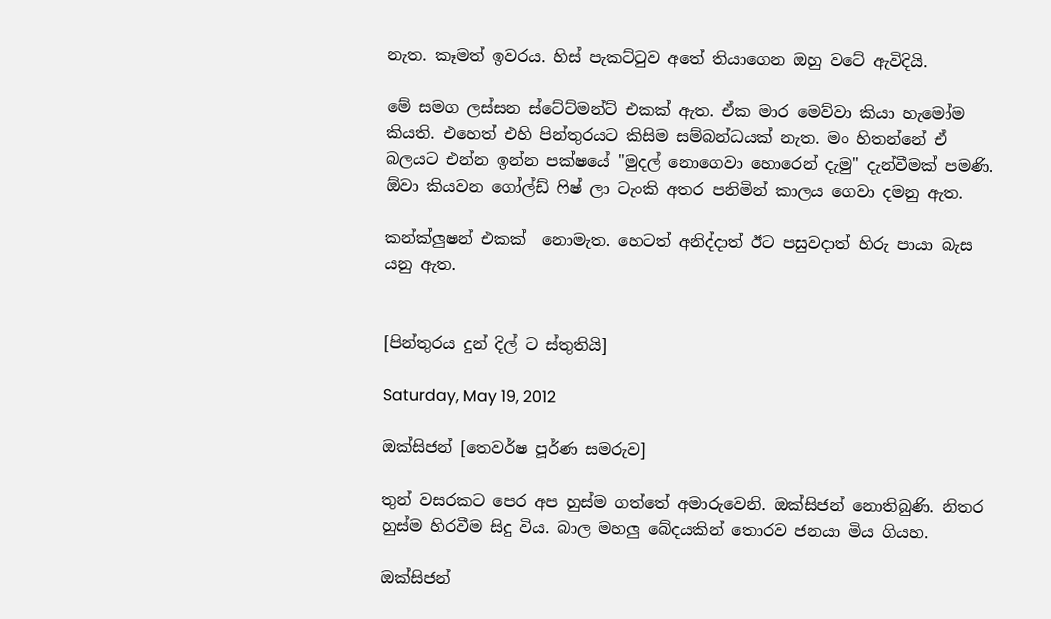නැත. කෑමත් ඉවරය. හිස් පැකට්ටුව අතේ තියාගෙන ඔහු වටේ ඇවිදියි.

මේ සමග ලස්සන ස්ටේට්මන්ට් එකක් ඇත. ඒක මාර මෙව්වා කියා හැමෝම කියති. එහෙත් එහි පින්තුරයට කිසිම සම්බන්ධයක් නැත. මං හිතන්නේ ඒ බලයට එන්න ඉන්න පක්ෂයේ "මුදල් නොගෙවා හොරෙන් දැමු" දැන්වීමක් පමණි. ඕවා කියවන ගෝල්ඩ් ෆිෂ් ලා ටැංකි අතර පනිමින් කාලය ගෙවා දමනු ඇත.

කන්ක්ලුෂන් එකක්  නොමැත. හෙටත් අනිද්දාත් ඊට පසුවදාත් හිරු පායා බැස යනු ඇත.


[පින්තුරය දුන් දිල් ට ස්තුතියි]

Saturday, May 19, 2012

ඔක්සිජන් [තෙවර්ෂ පූර්ණ සමරුව]

තුන් වසරකට පෙර අප හුස්ම ගත්තේ අමාරුවෙනි. ඔක්සිජන් නොතිබුණි. නිතර හුස්ම හිරවීම සිදු විය. බාල මහලු බේදයකින් තොරව ජනයා මිය ගියහ.

ඔක්සිජන්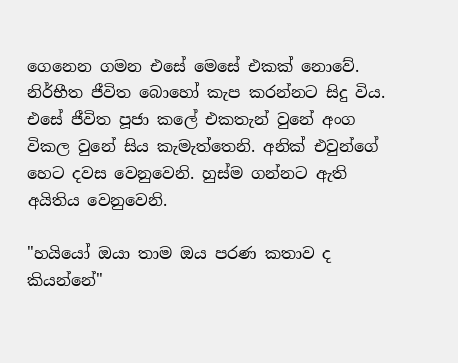ගෙනෙන ගමන එසේ මෙසේ එකක් නොවේ. නිර්භීත ජීවිත බොහෝ කැප කරන්නට සිදු විය. එසේ ජීවිත පූජා කලේ එකතැන් වුනේ අංග විකල වුනේ සිය කැමැත්තෙනි. අනික් එවුන්ගේ හෙට දවස වෙනුවෙනි. හුස්ම ගන්නට ඇති අයිතිය වෙනුවෙනි.

"හයියෝ ඔයා තාම ඔය පරණ කතාව ද කියන්නේ"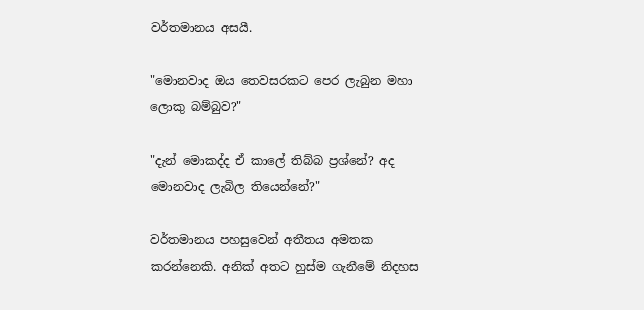වර්තමානය අසයී.

"මොනවාද ඔය තෙවසරකට පෙර ලැබුන මහා ලොකු බම්බුව?"

"දැන් මොකද්ද ඒ කාලේ තිබ්බ ප්‍රශ්නේ? අද මොනවාද ලැබිල තියෙන්නේ?"

වර්තමානය පහසුවෙන් අතීතය අමතක කරන්නෙකි. අනික් අතට හුස්ම ගැනීමේ නිදහස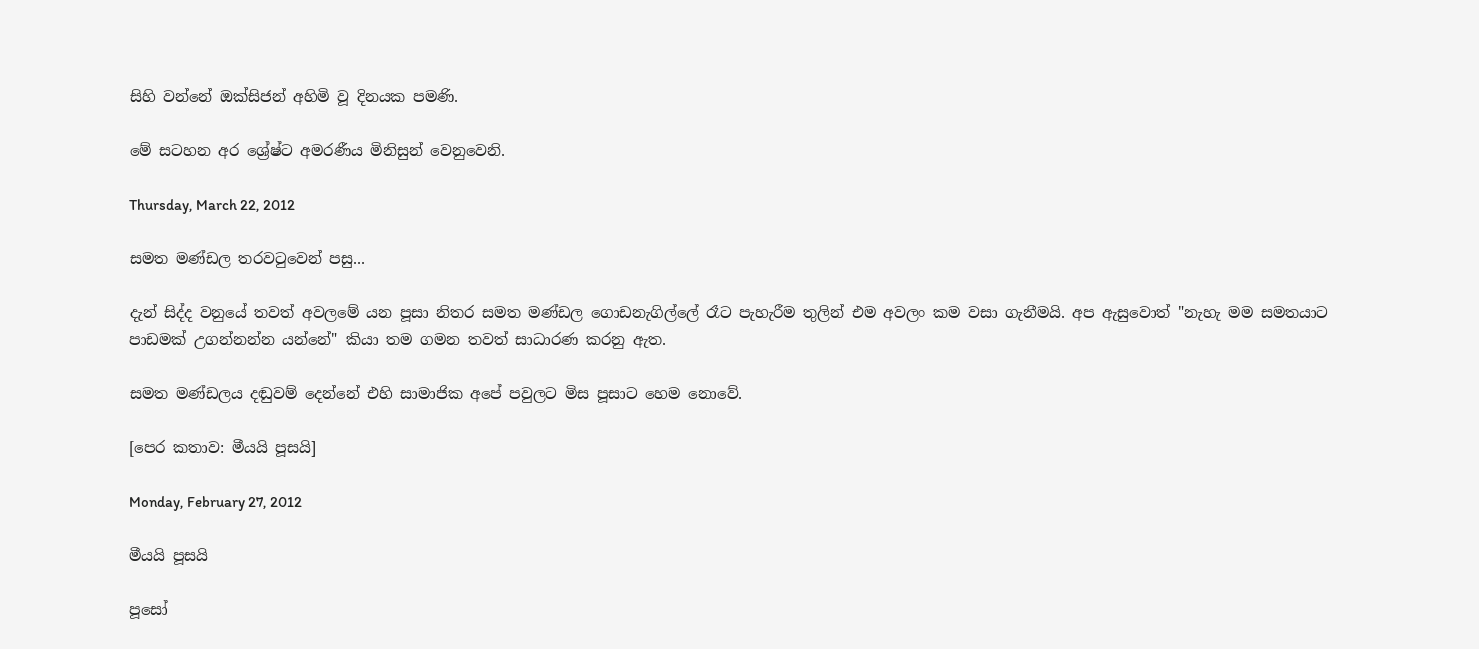සිහි වන්නේ ඔක්සිජන් අහිමි වූ දිනයක පමණි.

මේ සටහන අර ශ්‍රේෂ්ට අමරණීය මිනිසුන් වෙනුවෙනි.

Thursday, March 22, 2012

සමත මණ්ඩල තරවටුවෙන් පසු...

දැන් සිද්ද වනුයේ තවත් අවලමේ යන පූසා නිතර සමත මණ්ඩල ගොඩනැගිල්ලේ රෑට පැහැරීම තුලින් එම අවලං කම වසා ගැනීමයි. අප ඇසුවොත් "නැහැ මම සමතයාට පාඩමක් උගන්නන්න යන්නේ" කියා තම ගමන තවත් සාධාරණ කරනු ඇත.

සමත මණ්ඩලය දඬුවම් දෙන්නේ එහි සාමාජික අපේ පවුලට මිස පූසාට හෙම නොවේ.

[පෙර කතාව: මීයයි පූසයි]

Monday, February 27, 2012

මීයයි පූසයි

පූසෝ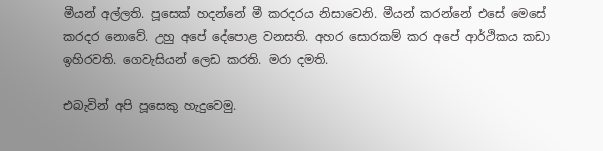මීයන් අල්ලති. පූසෙක් හදන්නේ මී කරදරය නිසාවෙනි. මීයන් කරන්නේ එසේ මෙසේ කරදර නොවේ. උහු අපේ දේපොළ වනසති. අහර සොරකම් කර අපේ ආර්ථිකය කඩා ඉහිරවති. ගෙවැසියන් ලෙඩ කරති. මරා දමති.

එබැවින් අපි පූසෙකු හැදුවෙමු.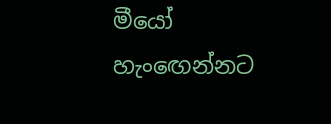මීයෝ හැංඟෙන්නට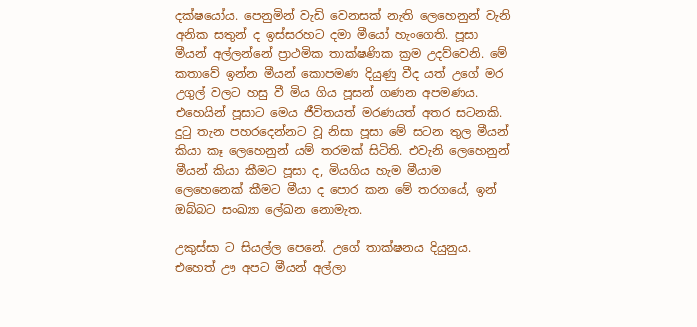දක්ෂයෝය. පෙනුමින් වැඩි වෙනසක් නැති ලෙහෙනුන් වැනි අනික සතුන් ද ඉස්සරහට දමා මීයෝ හැංගෙති. පූසා මීයන් අල්ලන්නේ ප්‍රාථමික තාක්ෂණික ක්‍රම උදව්වෙනි. මේ කතාවේ ඉන්න මීයන් කොපමණ දියුණු වීද යත් උගේ මර උගුල් වලට හසු වී මිය ගිය පූසන් ගණන අපමණය. එහෙයින් පූසාට මෙය ජීවිතයත් මරණයත් අතර සටනකි. දුටු තැන පහරදෙන්නට වූ නිසා පූසා මේ සටන තුල මීයන් කියා කෑ ලෙහෙනුන් යම් තරමක් සිටිති. එවැනි ලෙහෙනුන් මීයන් කියා කීමට පූසා ද, මියගිය හැම මීයාම ලෙහෙනෙක් කීමට මීයා ද පොර කන මේ තරගයේ, ඉන් ඔබ්බට සංඛ්‍යා ලේඛන නොමැත.

උකුස්සා ට සියල්ල පෙනේ. උගේ තාක්ෂනය දියුනුය. එහෙත් ඌ අපට මීයන් අල්ලා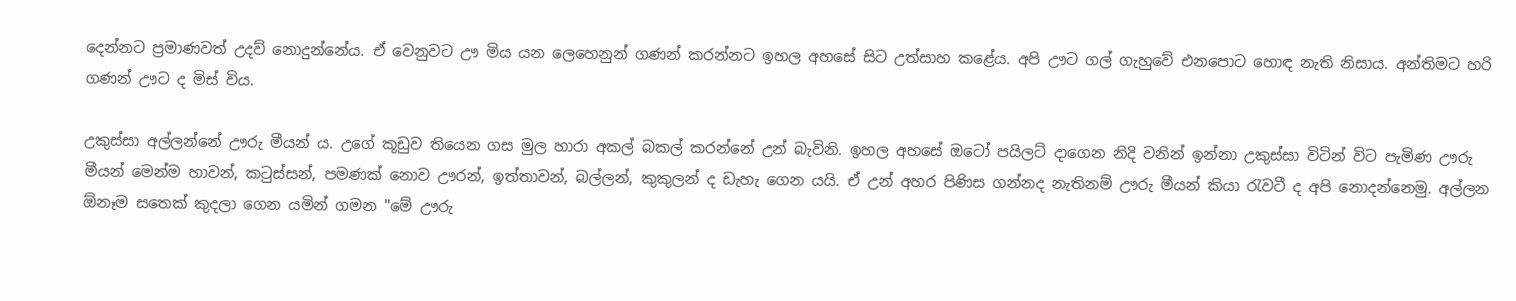දෙන්නට ප්‍රමාණවත් උදව් නොදුන්නේය. ඒ වෙනුවට ඌ මිය යන ලෙහෙනුන් ගණන් කරන්නට ඉහල අහසේ සිට උත්සාහ කළේය. අපි ඌට ගල් ගැහුවේ එනපොට හොඳ නැති නිසාය. අන්තිමට හරි ගණන් ඌට ද මිස් විය.

උකුස්සා අල්ලන්නේ ඌරු මීයන් ය. උගේ කූඩුව තියෙන ගස මුල හාරා අකල් බකල් කරන්නේ උන් බැවිනි. ඉහල අහසේ ඔටෝ පයිලට් දාගෙන නිදි වනින් ඉන්නා උකුස්සා විටින් විට පැමිණ ඌරු මීයන් මෙන්ම හාවන්, කටුස්සන්, පමණක් නොව ඌරන්, ඉත්තාවන්, බල්ලන්, කුකුලන් ද ඩැහැ ගෙන යයි. ඒ උන් අහර පිණිස ගන්නද නැතිනම් ඌරු මීයන් කියා රැවටී ද අපි නොදන්නෙමු. අල්ලන ඕනෑම සතෙක් කුදලා ගෙන යමින් ගමන "මේ ඌරු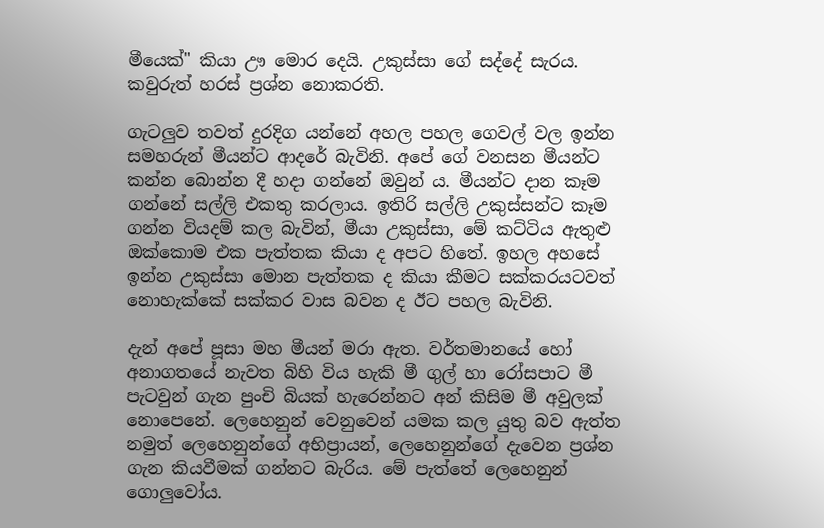මීයෙක්" කියා ඌ මොර දෙයි. උකුස්සා ගේ සද්දේ සැරය. කවුරුත් හරස් ප්‍රශ්න නොකරති.

ගැටලුව තවත් දුරදිග යන්නේ අහල පහල ගෙවල් වල ඉන්න සමහරුන් මීයන්ට ආදරේ බැවිනි. අපේ ගේ වනසන මීයන්ට කන්න බොන්න දී හදා ගන්නේ ඔවුන් ය. මීයන්ට දාන කෑම ගන්නේ සල්ලි එකතු කරලාය. ඉතිරි සල්ලි උකුස්සන්ට කෑම ගන්න වියදම් කල බැවින්, මීයා උකුස්සා, මේ කට්ටිය ඇතුළු ඔක්කොම එක පැත්තක කියා ද අපට හිතේ. ඉහල අහසේ ඉන්න උකුස්සා මොන පැත්තක ද කියා කීමට සක්කරයටවත් නොහැක්කේ සක්කර වාස බවන ද ඊට පහල බැවිනි.

දැන් අපේ පූසා මහ මීයන් මරා ඇත. වර්තමානයේ හෝ අනාගතයේ නැවත බිහි විය හැකි මී ගුල් හා රෝසපාට මී පැටවුන් ගැන පුංචි බියක් හැරෙන්නට අන් කිසිම මී අවුලක් නොපෙනේ. ලෙහෙනුන් වෙනුවෙන් යමක කල යුතු බව ඇත්ත නමුත් ලෙහෙනුන්ගේ අභිප්‍රායන්, ලෙහෙනුන්ගේ දැවෙන ප්‍රශ්න ගැන කියවීමක් ගන්නට බැරිය. මේ පැත්තේ ලෙහෙනුන් ගොලුවෝය.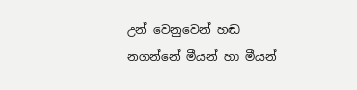උන් වෙනුවෙන් හඬ නගන්නේ මීයන් හා මීයන්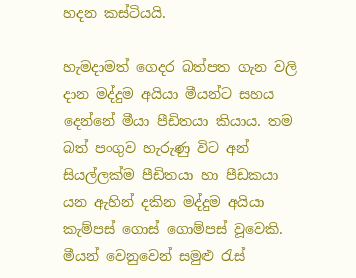හදන කස්ටියයි.

හැමදාමත් ගෙදර බත්පත ගැන වලි දාන මද්දුම අයියා මීයන්ට සහය දෙන්නේ මීයා පීඩිතයා කියාය. තම බත් පංගුව හැරුණු විට අන් සියල්ලක්ම පීඩිතයා හා පීඩකයා යන ඇහින් දකින මද්දුම අයියා කැම්පස් ගොස් ගොම්පස් වූවෙකි. මීයන් වෙනුවෙන් සමුළු රැස්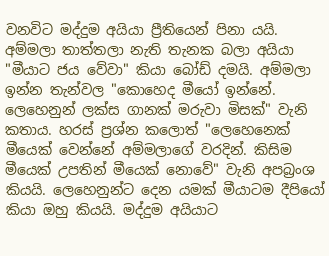වනවිට මද්දුම අයියා ප්‍රීතියෙන් පිනා යයි. අම්මලා තාත්තලා නැති තැනක බලා අයියා "මීයාට ජය වේවා" කියා බෝඩ් දමයි. අම්මලා ඉන්න තැන්වල "කොහෙද මීයෝ ඉන්නේ. ලෙහෙනුන් ලක්ස ගානක් මරුවා මිසක්" වැනි කතාය. හරස් ප්‍රශ්න කලොත් "ලෙහෙනෙක් මීයෙක් වෙන්නේ අම්මලාගේ වරදින්. කිසිම මීයෙක් උපතින් මීයෙක් නොවේ" වැනි අපබ්‍රංශ කියයි. ලෙහෙනුන්ට දෙන යමක් මීයාටම දීපියෝ කියා ඔහු කියයි. මද්දුම අයියාට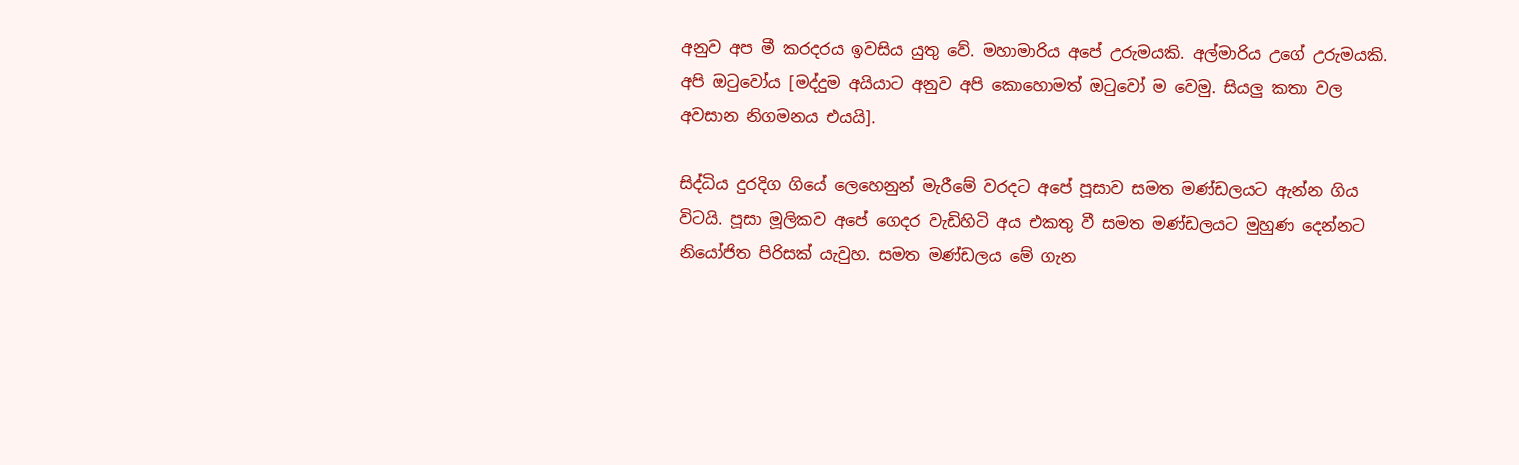අනුව අප මී කරදරය ඉවසිය යුතු වේ. මහාමාරිය අපේ උරුමයකි. අල්මාරිය උගේ උරුමයකි. අපි ඔටුවෝය [මද්දුම අයියාට අනුව අපි කොහොමත් ඔටුවෝ ම වෙමු. සියලු කතා වල අවසාන නිගමනය එයයි].

සිද්ධිය දුරදිග ගියේ ලෙහෙනුන් මැරීමේ වරදට අපේ පූසාව සමත මණ්ඩලයට ඇන්න ගිය විටයි. පූසා මූලිකව අපේ ගෙදර වැඩිහිටි අය එකතු වී සමත මණ්ඩලයට මුහුණ දෙන්නට නියෝජිත පිරිසක් යැවුහ. සමත මණ්ඩලය මේ ගැන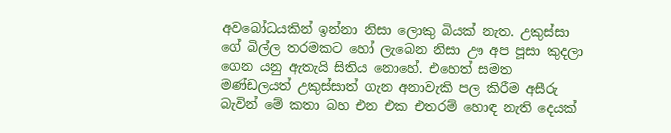අවබෝධයකින් ඉන්නා නිසා ලොකු බියක් නැත. උකුස්සා ගේ බිල්ල තරමකට හෝ ලැබෙන නිසා ඌ අප පූසා කුදලා ගෙන යනු ඇතැයි සිතිය නොහේ. එහෙත් සමත මණ්ඩලයත් උකුස්සාත් ගැන අනාවැකි පල කිරීම අසීරු බැවින් මේ කතා බහ එන එක එතරම් හොඳ නැති දෙයක්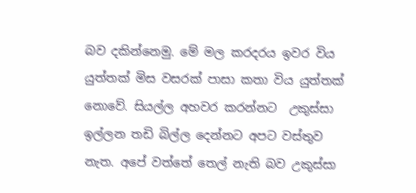බව දකින්නෙමු. මේ මල කරදරය ඉවර විය යුත්තක් මිස වසරක් පාසා කතා විය යුත්තක් නොවේ. සියල්ල අහවර කරන්නට  උකුස්සා ඉල්ලන තඩි බිල්ල දෙන්නට අපට වස්තුව නැත. අපේ වත්තේ තෙල් නැති බව උකුස්සා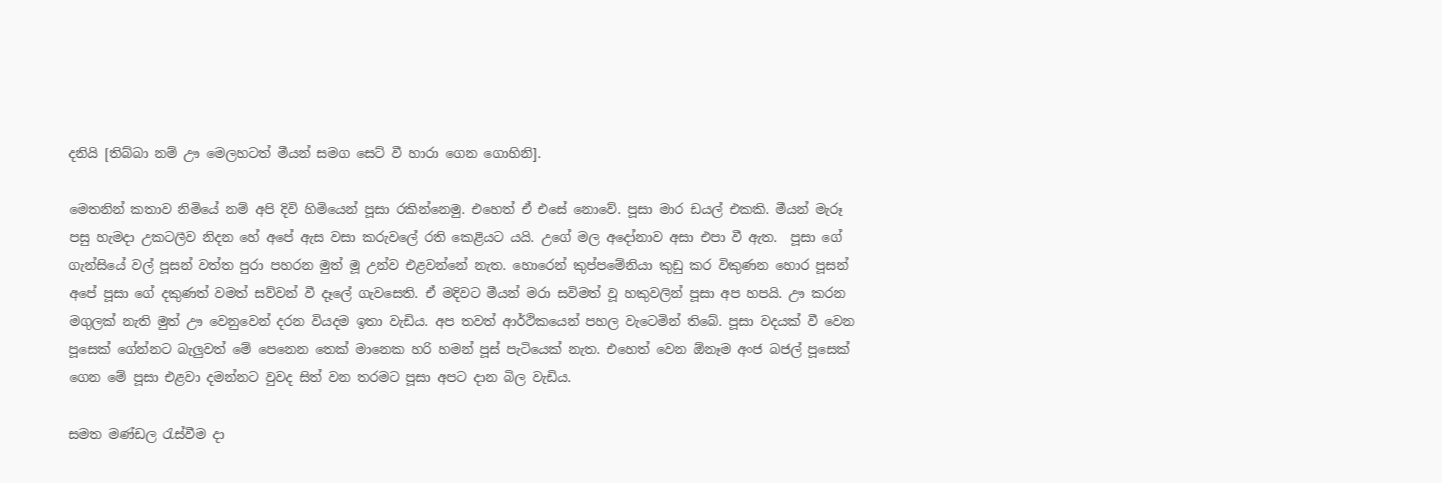දනියි [තිබ්බා නම් ඌ මෙලහටත් මීයන් සමග සෙට් වී හාරා ගෙන ගොහිනි].

මෙතනින් කතාව නිමියේ නම් අපි දිවි හිමියෙන් පූසා රකින්නෙමු. එහෙත් ඒ එසේ නොවේ. පූසා මාර ඩයල් එකකි. මීයන් මැරූ පසු හැමදා උකටලීව නිදන හේ අපේ ඇස වසා කරුවලේ රති කෙළියට යයි. උගේ මල අදෝනාව අසා එපා වී ඇත.  පූසා ගේ ගැන්සියේ වල් පූසන් වත්ත පුරා පහරන මුත් මූ උන්ව එළවන්නේ නැත. හොරෙන් කුප්පමේනියා කුඩු කර විකුණන හොර පූසන් අපේ පූසා ගේ දකුණත් වමත් සව්වන් වී දෑලේ ගැවසෙති. ඒ මදිවට මීයන් මරා සවිමත් වූ හකුවලින් පූසා අප හපයි. ඌ කරන මගුලක් නැති මුත් ඌ වෙනුවෙන් දරන වියදම ඉතා වැඩිය. අප තවත් ආර්ථිකයෙන් පහල වැටෙමින් තිබේ. පූසා වදයක් වී වෙන පූසෙක් ගේන්නට බැලුවත් මේ පෙනෙන තෙක් මානෙක හරි හමන් පූස් පැටියෙක් නැත. එහෙත් වෙන ඕනෑම අංජ බජල් පූසෙක් ගෙන මේ පූසා එළවා දමන්නට වුවද සිත් වන තරමට පූසා අපට දාන බිල වැඩිය.

සමත මණ්ඩල රැස්වීම දා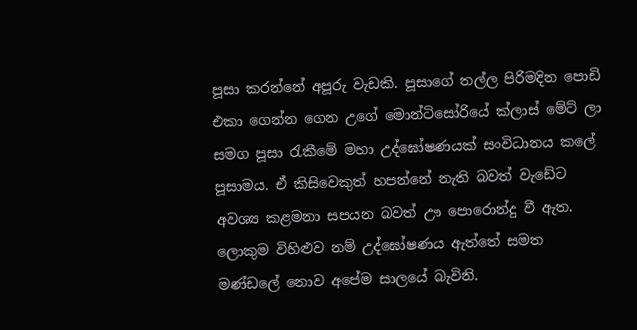පූසා කරන්නේ අපූරු වැඩකි. පූසාගේ තල්ල පිරිමදින පොඩි එකා ගෙන්න ගෙන උගේ මොන්ටිසෝරියේ ක්ලාස් මේට් ලා සමග පූසා රැකීමේ මහා උද්ඝෝෂණයක් සංවිධානය කලේ පූසාමය. ඒ කිසිවෙකුත් හපන්නේ නැති බවත් වැඩේට අවශ්‍ය කළමනා සපයන බවත් ඌ පොරොන්දු වී ඇත. ලොකුම විහිළුව නම් උද්ඝෝෂණය ඇත්තේ සමත මණ්ඩලේ නොව අපේම සාලයේ බැවිනි.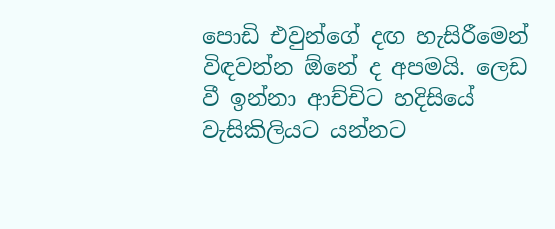පොඩි එවුන්ගේ දඟ හැසිරීමෙන් විඳවන්න ඕනේ ද අපමයි. ලෙඩ වී ඉන්නා ආච්චිට හදිසියේ වැසිකිලියට යන්නට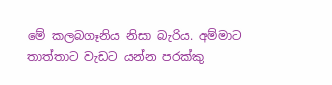මේ කලබගෑනිය නිසා බැරිය. අම්මාට තාත්තාට වැඩට යන්න පරක්කු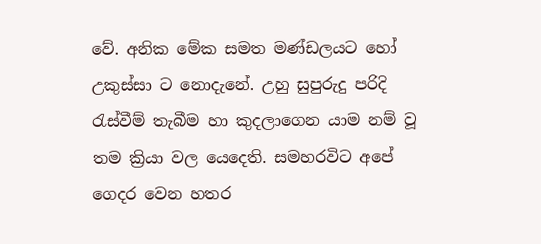වේ. අනික මේක සමත මණ්ඩලයට හෝ උකුස්සා ට නොදැනේ. උහු සුපුරුදු පරිදි රැස්වීම් තැබීම හා කුදලාගෙන යාම නම් වූ තම ක්‍රියා වල යෙදෙති. සමහරවිට අපේ ගෙදර වෙන හතර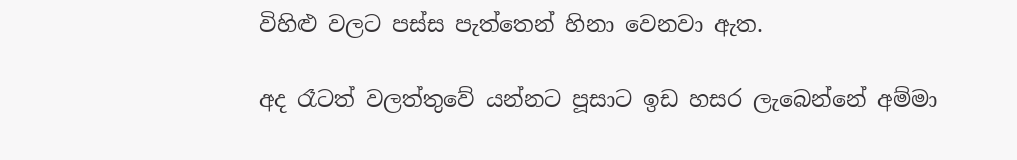විහිළු වලට පස්ස පැත්තෙන් හිනා වෙනවා ඇත.

අද රෑටත් වලත්තුවේ යන්නට පූසාට ඉඩ හසර ලැබෙන්නේ අම්මා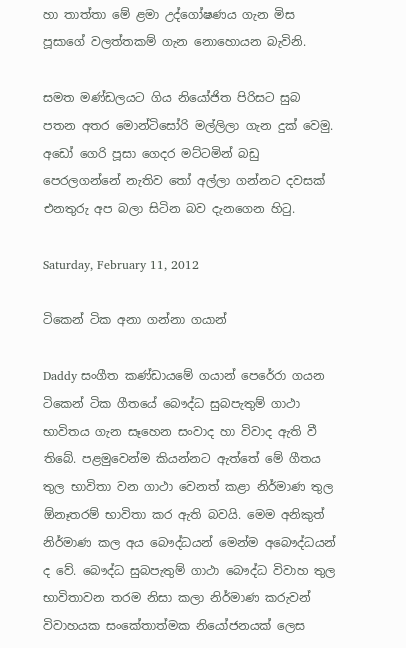හා තාත්තා මේ ළමා උද්ගෝෂණය ගැන මිස පූසාගේ වලත්තකම් ගැන නොහොයන බැවිනි.

සමත මණ්ඩලයට ගිය නියෝජිත පිරිසට සුබ පතන අතර මොන්ටිසෝරි මල්ලිලා ගැන දුක් වෙමු. අඩෝ ගෙරි පූසා ගෙදර මට්ටමින් බඩු පෙරලගන්නේ නැතිව තෝ අල්ලා ගන්නට දවසක් එනතුරු අප බලා සිටින බව දැනගෙන හිටු.

Saturday, February 11, 2012

ටිකෙන් ටික අනා ගන්නා ගයාන්

Daddy සංගීත කණ්ඩායමේ ගයාන් පෙරේරා ගයන ටිකෙන් ටික ගීතයේ බෞද්ධ සුබපැතුම් ගාථා භාවිතය ගැන සෑහෙන සංවාද හා විවාද ඇති වී තිබේ. පළමුවෙන්ම කියන්නට ඇත්තේ මේ ගීතය තුල භාවිතා වන ගාථා වෙනත් කළා නිර්මාණ තුල ඕනෑතරම් භාවිතා කර ඇති බවයි. මෙම අනිකුත් නිර්මාණ කල අය බෞද්ධයන් මෙන්ම අබෞද්ධයන් ද වේ. බෞද්ධ සුබපැතුම් ගාථා බෞද්ධ විවාහ තුල භාවිතාවන තරම නිසා කලා නිර්මාණ කරුවන් විවාහයක සංකේතාත්මක නියෝජනයක් ලෙස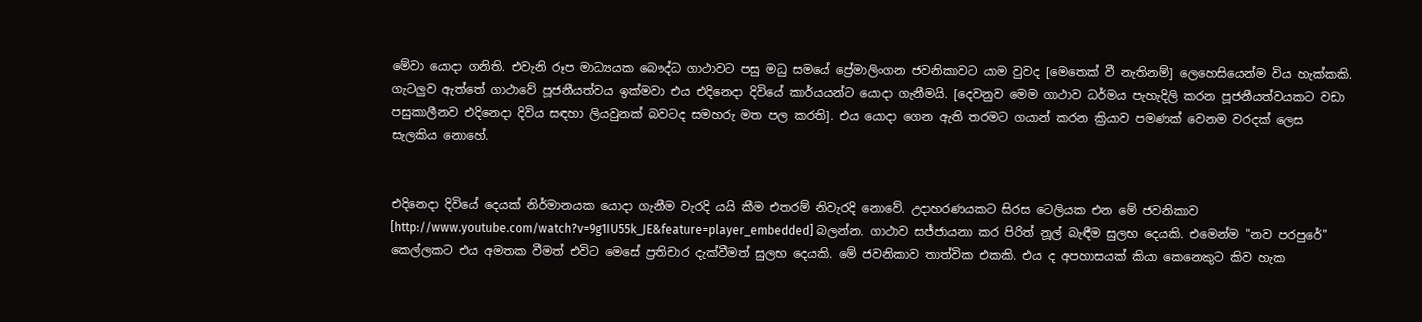මේවා යොදා ගනිති. එවැනි රූප මාධ්‍යයක බෞද්ධ ගාථාවට පසු මධු සමයේ ප්‍රේමාලිංගන ජවනිකාවට යාම වුවද [මෙතෙක් වී නැතිනම්] ලෙහෙසියෙන්ම විය හැක්කකි. ගැටලුව ඇත්තේ ගාථාවේ පූජනීයත්වය ඉක්මවා එය එදිනෙදා දිවියේ කාර්යයන්ට යොදා ගැනීමයි. [දෙවනුව මෙම ගාථාව ධර්මය පැහැදිලි කරන පූජනීයත්වයකට වඩා පසුකාලීනව එදිනෙදා දිවිය සඳහා ලියවුනක් බවටද සමහරු මත පල කරති]. එය යොදා ගෙන ඇති තරමට ගයාන් කරන ක්‍රියාව පමණක් වෙනම වරදක් ලෙස සැලකිය නොහේ.


එදිනෙදා දිවියේ දෙයක් නිර්මානයක යොදා ගැනීම වැරදි යයි කීම එතරම් නිවැරදි නොවේ. උදාහරණයකට සිරස ටෙලියක එන මේ ජවනිකාව [http://www.youtube.com/watch?v=9g1IU55k_JE&feature=player_embedded] බලන්න. ගාථාව සජ්ජායනා කර පිරිත් නූල් බැඳීම සුලභ දෙයකි. එමෙන්ම "නව පරපුරේ" කෙල්ලකට එය අමතක වීමත් එවිට මෙසේ ප්‍රතිචාර දැක්වීමත් සුලභ දෙයකි. මේ ජවනිකාව තාත්වික එකකි. එය ද අපහාසයක් කියා කෙනෙකුට කිව හැක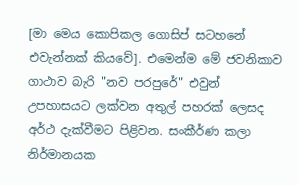[මා මෙය කොපිකල ගොසිප් සටහනේ එවැන්නක් කියවේ]. එමෙන්ම මේ ජවනිකාව ගාථාව බැරි "නව පරපුරේ" එවුන් උපහාසයට ලක්වන අතුල් පහරක් ලෙසද අර්ථ දැක්වීමට පිළිවන. සංකීර්ණ කලා නිර්මානයක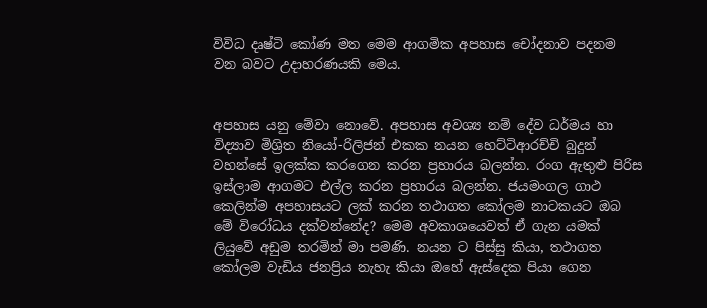විවිධ දෘෂ්ටි කෝණ මත මෙම ආගමික අපහාස චෝදනාව පදනම වන බවට උදාහරණයකි මෙය.


අපහාස යනු මේවා නොවේ. අපහාස අවශ්‍ය නම් දේව ධර්මය හා විද්‍යාව මිශ්‍රිත නියෝ-රිලිජන් එකක නයන හෙට්ටිආරච්චි බුදුන් වහන්සේ ඉලක්ක කරගෙන කරන ප්‍රහාරය බලන්න. රංග ඇතුළු පිරිස ඉස්ලාම ආගමට එල්ල කරන ප්‍රහාරය බලන්න. ජයමංගල ගාථ කෙලින්ම අපහාසයට ලක් කරන තථාගත කෝලම නාටකයට ඔබ මේ විරෝධය දක්වන්නේද? මෙම අවකාශයෙවත් ඒ ගැන යමක් ලියුවේ අඩුම තරමින් මා පමණි. නයන ට පිස්සු කියා, තථාගත කෝලම වැඩිය ජනප්‍රිය නැහැ කියා ඔහේ ඇස්දෙක පියා ගෙන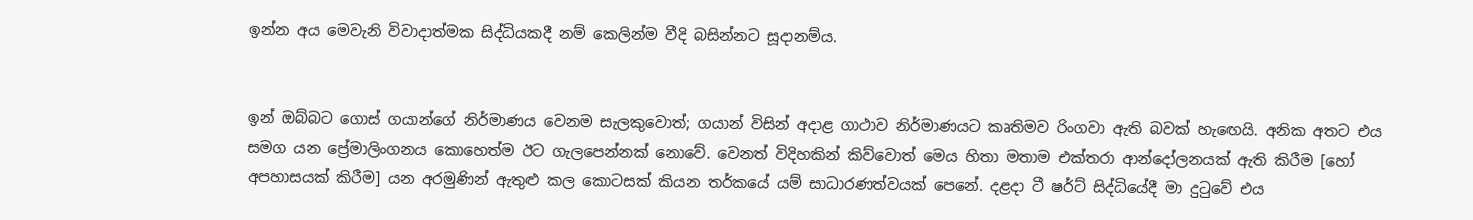ඉන්න අය මෙවැනි විවාදාත්මක සිද්ධියකදී නම් කෙලින්ම වීදි බසින්නට සූදානම්ය.


ඉන් ඔබ්බට ගොස් ගයාන්ගේ නිර්මාණය වෙනම සැලකුවොත්; ගයාන් විසින් අදාළ ගාථාව නිර්මාණයට කෘතිමව රිංගවා ඇති බවක් හැඟෙයි. අනික අතට එය සමග යන ප්‍රේමාලිංගනය කොහෙත්ම ඊට ගැලපෙන්නක් නොවේ. වෙනත් විදිහකින් කිව්වොත් මෙය හිතා මතාම එක්තරා ආන්දෝලනයක් ඇති කිරීම [හෝ අපහාසයක් කිරීම] යන අරමුණින් ඇතුළු කල කොටසක් කියන තර්කයේ යම් සාධාරණත්වයක් පෙනේ. දළදා ටී ෂර්ට් සිද්ධියේදී මා දුටුවේ එය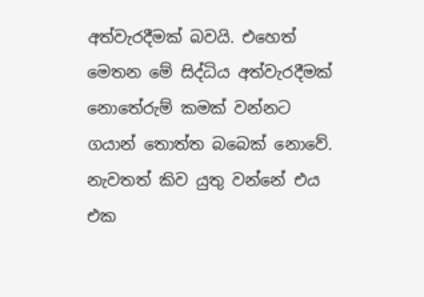අත්වැරදීමක් බවයි. එහෙත් මෙතන මේ සිද්ධිය අත්වැරදීමක් නොතේරුම් කමක් වන්නට ගයාන් තොත්ත බබෙක් නොවේ. නැවතත් කිව යුතු වන්නේ එය එක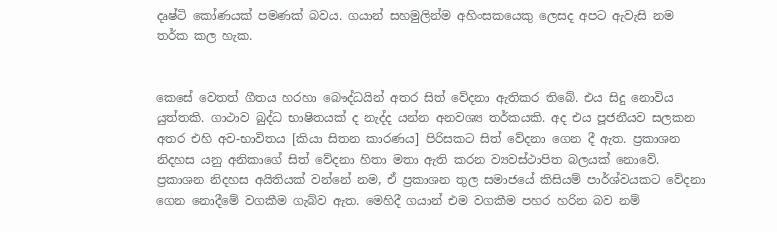දෘෂ්ටි කෝණයක් පමණක් බවය. ගයාන් සහමුලින්ම අහිංසකයෙකු ලෙසද අපට ඇවැසි නම තර්ක කල හැක.


කෙසේ වෙතත් ගීතය හරහා බෞද්ධයින් අතර සිත් වේදනා ඇතිකර තිබේ. එය සිදු නොවිය යුත්තකි. ගාථාව බුද්ධ භාෂිතයක් ද නැද්ද යන්න අනවශ්‍ය තර්කයකි. අද එය පූජනීයව සලකන අතර එහි අව-භාවිතය [කියා සිතන කාරණය] පිරිසකට සිත් වේදනා ගෙන දී ඇත. ප්‍රකාශන නිදහස යනු අනිකාගේ සිත් වේදනා හිතා මතා ඇති කරන ව්‍යවස්ථාපිත බලයක් නොවේ. ප්‍රකාශන නිදහස අයිතියක් වන්නේ නම, ඒ ප්‍රකාශන තුල සමාජයේ කිසියම් පාර්ශ්වයකට වේදනා ගෙන නොදීමේ වගකීම ගැබ්ව ඇත. මෙහිදී ගයාන් එම වගකීම පහර හරින බව නම්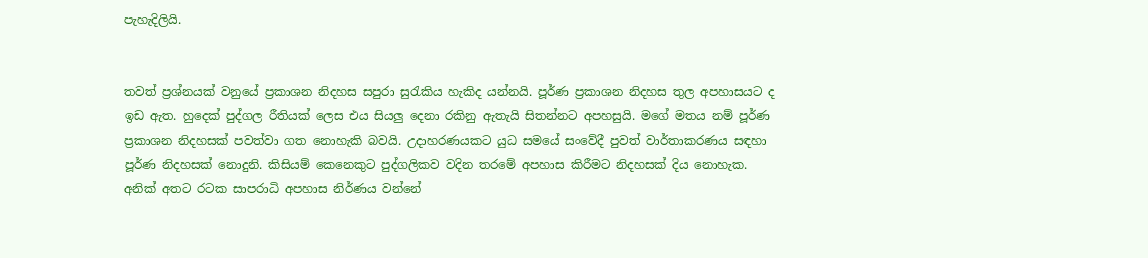පැහැදිලියි.


තවත් ප්‍රශ්නයක් වනුයේ ප්‍රකාශන නිදහස සපුරා සුරැකිය හැකිද යන්නයි. පූර්ණ ප්‍රකාශන නිදහස තුල අපහාසයට ද ඉඩ ඇත. හුදෙක් පුද්ගල රීතියක් ලෙස එය සියලු දෙනා රකිනු ඇතැයි සිතන්නට අපහසුයි. මගේ මතය නම් පූර්ණ ප්‍රකාශන නිදහසක්‌ පවත්වා ගත නොහැකි බවයි. උදාහරණයකට යුධ සමයේ සංවේදී පුවත් වාර්තාකරණය සඳහා පූර්ණ නිදහසක් නොදුනි. කිසියම් කෙනෙකුට පුද්ගලිකව වදින තරමේ අපහාස කිරීමට නිදහසක් දිය නොහැක. අනික් අතට රටක සාපරාධි අපහාස නිර්ණය වන්නේ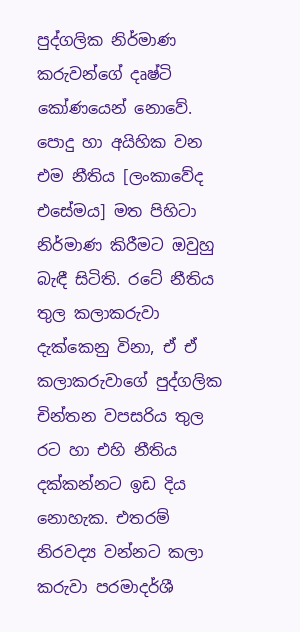පුද්ගලික නිර්මාණ කරුවන්ගේ දෘෂ්ටි කෝණයෙන් නොවේ. පොදු හා අයිහික වන එම නීතිය [ලංකාවේද එසේමය] මත පිහිටා නිර්මාණ කිරීමට ඔවුහු බැඳී සිටිති. රටේ නීතිය තුල කලාකරුවා දැක්කෙනු විනා, ඒ ඒ කලාකරුවාගේ පුද්ගලික චින්තන වපසරිය තුල රට හා එහි නීතිය දක්කන්නට ඉඩ දිය නොහැක. එතරම් නිරවද්‍ය වන්නට කලා කරුවා පරමාදර්ශී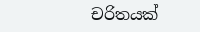චරිතයක්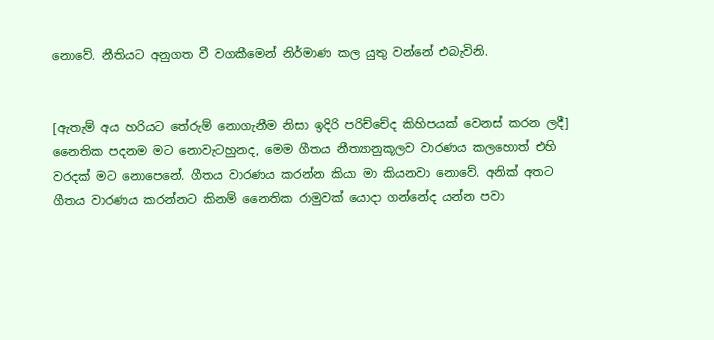නොවේ. නීතියට අනුගත වී වගකීමෙන් නිර්මාණ කල යුතු වන්නේ එබැවිනි.


[ඇතැම් අය හරියට තේරුම් නොගැනීම නිසා ඉදිරි පරිච්චේද කිහිපයක් වෙනස් කරන ලදී]
නෛතික පදනම මට නොවැටහුනද, මෙම ගීතය නීත්‍යානුකූලව වාරණය කලහොත් එහි වරදක් මට නොපෙනේ. ගීතය වාරණය කරන්න කියා මා කියනවා නොවේ. අනික් අතට ගීතය වාරණය කරන්නට කිනම් නෛතික රාමුවක් යොදා ගන්නේද යන්න පවා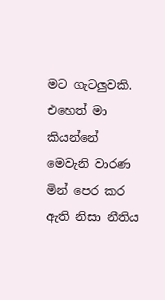මට ගැටලුවකි. එහෙත් මා කියන්නේ මෙවැනි වාරණ මින් පෙර කර ඇති නිසා නීතිය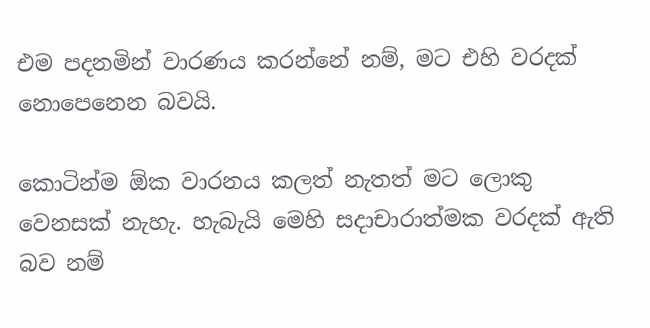එම පදනමින් වාරණය කරන්නේ නම්, මට එහි වරදක් නොපෙනෙන බවයි.

කොටින්ම ඕක වාරනය කලත් නැතත් මට ලොකු වෙනසක් නැහැ. හැබැයි මෙහි සදාචාරාත්මක වරදක් ඇති බව නම්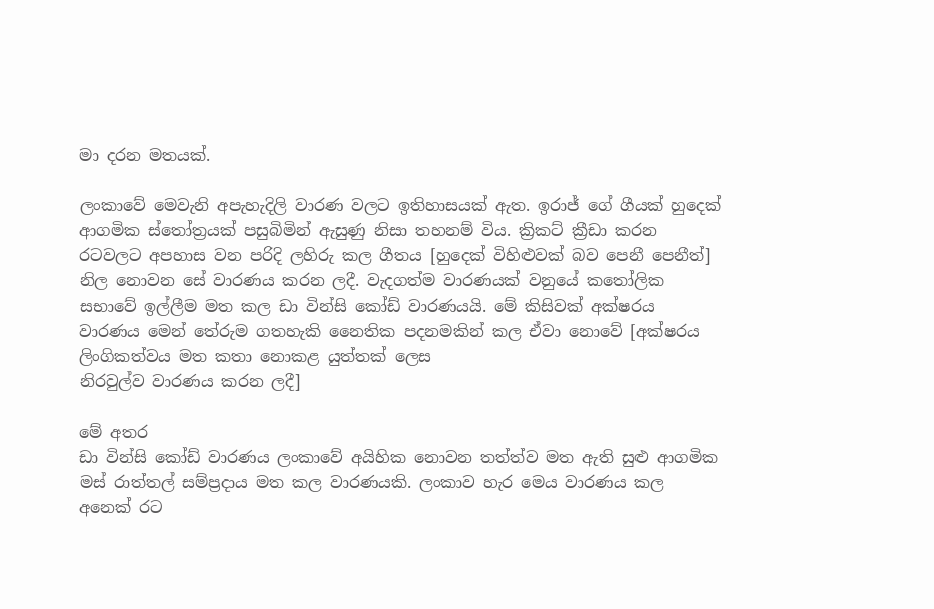මා දරන මතයක්.

ලංකාවේ මෙවැනි අපැහැදිලි වාරණ වලට ඉතිහාසයක් ඇත. ඉරාජ් ගේ ගීයක් හුදෙක් ආගමික ස්තෝත්‍රයක් පසුබිමින් ඇසුණු නිසා තහනම් විය. ක්‍රිකට් ක්‍රීඩා කරන රටවලට අපහාස වන පරිදි ලහිරු කල ගීතය [හුදෙක් විහිළුවක් බව පෙනී පෙනීත්] නිල නොවන සේ වාරණය කරන ලදී. වැදගත්ම වාරණයක් වනුයේ කතෝලික සභාවේ ඉල්ලීම මත කල ඩා වින්සි කෝඩ් වාරණයයි. මේ කිසිවක් අක්ෂරය වාරණය මෙන් තේරුම ගතහැකි නෛතික පදනමකින් කල ඒවා නොවේ [අක්ෂරය ලිංගිකත්වය මත කතා නොකළ යුත්තක් ලෙස
නිරවුල්ව වාරණය කරන ලදී]

මේ අතර
ඩා වින්සි කෝඩ් වාරණය ලංකාවේ අයිහික නොවන තත්ත්ව මත ඇති සුළු ආගමික මස් රාත්තල් සම්ප්‍රදාය මත කල වාරණයකි. ලංකාව හැර මෙය වාරණය කල අනෙක් රට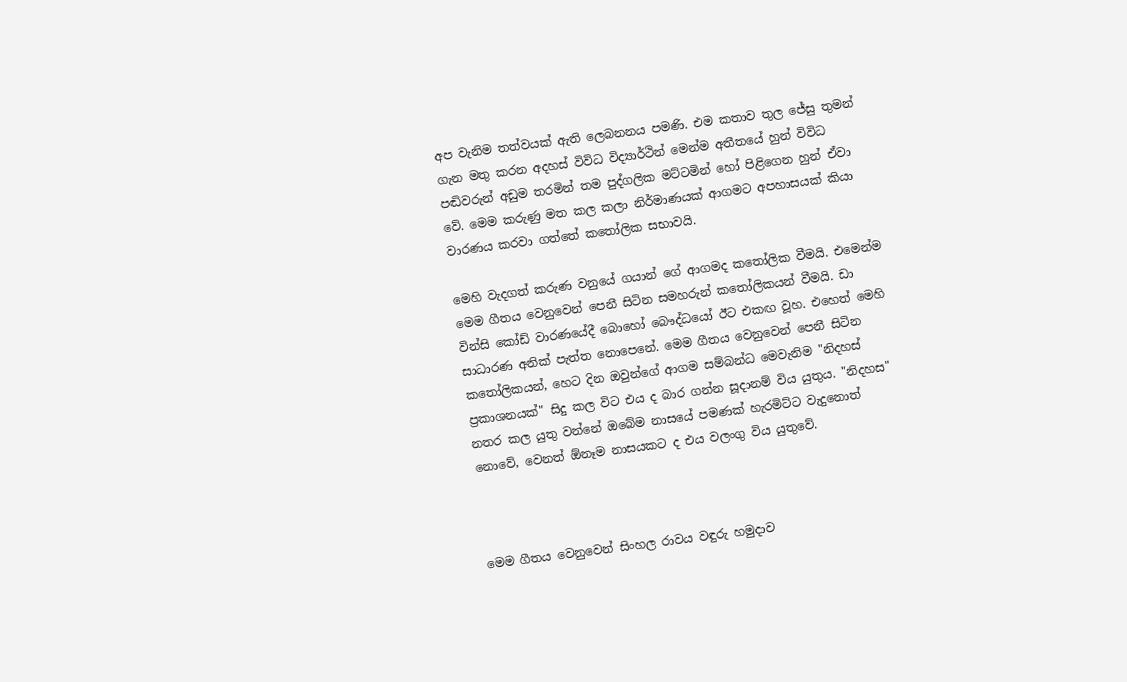අප වැනිම තත්වයක් ඇති ලෙබනනය පමණි. එම කතාව තුල ජේසු තුමන් ගැන මතු කරන අදහස් විවිධ විද්‍යාර්ථින් මෙන්ම අතීතයේ හුන් විවිධ පඬිවරුන් අඩුම තරමින් තම පුද්ගලික මට්ටමින් හෝ පිළිගෙන හුන් ඒවා වේ. මෙම කරුණු මත කල කලා නිර්මාණයක් ආගමට අපහාසයක් කියා වාරණය කරවා ගත්තේ කතෝලික සභාවයි.

මෙහි වැදගත් කරුණ වනුයේ ගයාන් ගේ ආගමද කතෝලික වීමයි. එමෙන්ම මෙම ගීතය වෙනුවෙන් පෙනී සිටින සමහරුන් කතෝලිකයන් වීමයි. ඩා වින්සි කෝඩ් වාරණයේදී බොහෝ බෞද්ධයෝ ඊට එකඟ වූහ. එහෙත් මෙහි සාධාරණ අනික් පැත්ත නොපෙනේ. මෙම ගීතය වෙනුවෙන් පෙනී සිටින කතෝලිකයන්, හෙට දින ඔවුන්ගේ ආගම සම්බන්ධ මෙවැනිම "නිදහස් ප්‍රකාශනයක්" සිදු කල විට එය ද බාර ගන්න සූදානම් විය යුතුය. "නිදහස" නතර කල යුතු වන්නේ ඔබේම නාසයේ පමණක් හැරමිට්ට වැදුනොත් නොවේ, වෙනත් ඕනෑම නාසයකට ද එය වලංගු විය යුතුවේ.



මෙම ගීතය වෙනුවෙන් සිංහල රාවය වඳුරු හමුදාව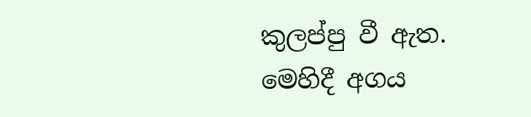කුලප්පු වී ඇත. මෙහිදී අගය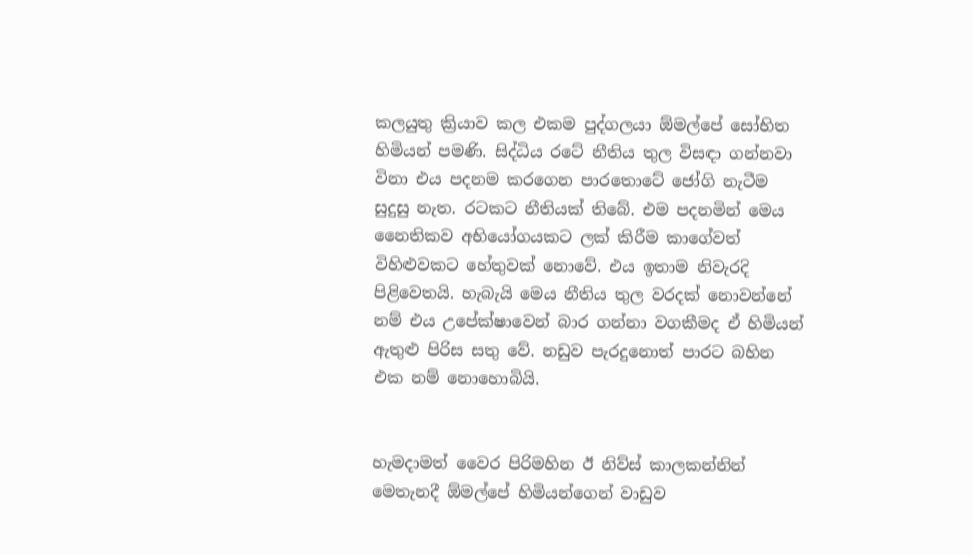කලයුතු ක්‍රියාව කල එකම පුද්ගලයා ඕමල්පේ සෝභිත හිමියන් පමණි. සිද්ධිය රටේ නීතිය තුල විසඳා ගන්නවා විනා එය පදනම කරගෙන පාරතොටේ ජෝගි නැටීම සුදුසු නැත. රටකට නීතියක් තිබේ. එම පදනමින් මෙය නෛතිකව අභියෝගයකට ලක් කිරීම කාගේවත් විහිළුවකට හේතුවක් නොවේ. එය ඉතාම නිවැරදි පිළිවෙතයි. හැබැයි මෙය නීතිය තුල වරදක් නොවන්නේ නම් එය උපේක්ෂාවෙන් බාර ගන්නා වගකීමද ඒ හිමියන් ඇතුළු පිරිස සතු වේ. නඩුව පැරදුනොත් පාරට බහින එක නම් නොහොබියි.


හැමදාමත් වෛර පිරිමහින ඊ නිව්ස් කාලකන්නින් මෙතැනදී ඕමල්පේ හිමියන්ගෙන් වාඩුව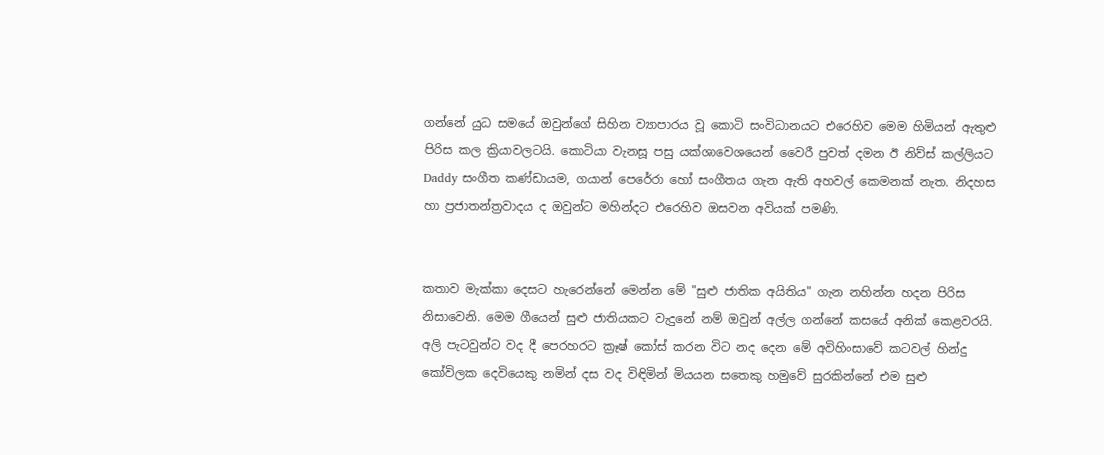ගන්නේ යුධ සමයේ ඔවුන්ගේ සිහින ව්‍යාපාරය වූ කොටි සංවිධානයට එරෙහිව මෙම හිමියන් ඇතුළු පිරිස කල ක්‍රියාවලටයි. කොටියා වැනසූ පසු යක්ශාවෙශයෙන් වෛරී පුවත් දමන ඊ නිව්ස් කල්ලියට Daddy සංගීත කණ්ඩායම, ගයාන් පෙරේරා හෝ සංගීතය ගැන ඇති අහවල් කෙමනක් නැත. නිදහස හා ප්‍රජාතන්ත්‍රවාදය ද ඔවුන්ට මහින්දට එරෙහිව ඔසවන අවියක් පමණි.


කතාව මැක්කා දෙසට හැරෙන්නේ මෙන්න මේ "සුළු ජාතික අයිතිය" ගැන නහින්න හදන පිරිස නිසාවෙනි. මෙම ගීයෙන් සුළු ජාතියකට වැදුනේ නම් ඔවුන් අල්ල ගන්නේ කසයේ අනික් කෙළවරයි. අලි පැටවුන්ට වද දී පෙරහරට ක්‍රෑෂ් කෝස් කරන විට නද දෙන මේ අවිහිංසාවේ කටවල් හින්දු  කෝවිලක දෙවියෙකු නමින් දස වද විඳිමින් මියයන සතෙකු හමුවේ සුරකින්නේ එම සුළු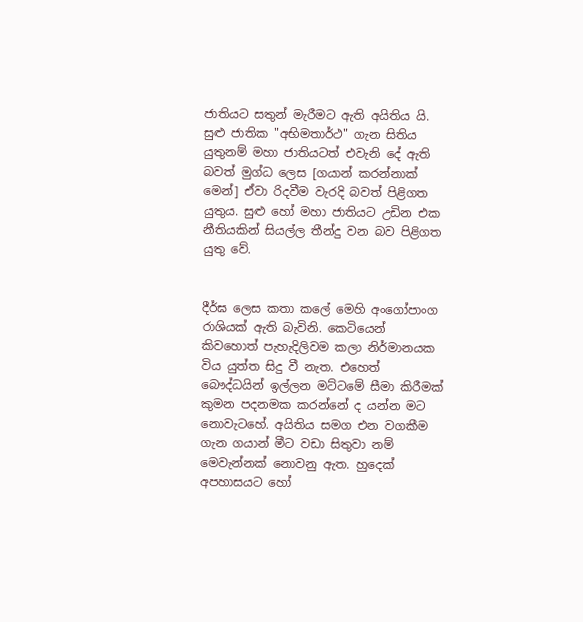ජාතියට සතුන් මැරීමට ඇති අයිතිය යි. සුළු ජාතික "අභිමතාර්ථ" ගැන සිතිය යුතුනම් මහා ජාතියටත් එවැනි දේ ඇති බවත් මුග්ධ ලෙස [ගයාන් කරන්නාක් මෙන්] ඒවා රිදවීම වැරදි බවත් පිළිගත යුතුය. සුළු හෝ මහා ජාතියට උඩින එක නීතියකින් සියල්ල තීන්දු වන බව පිළිගත යුතු වේ.


දීර්ඝ ලෙස කතා කලේ මෙහි අංගෝපාංග රාශියක් ඇති බැවිනි. කෙටියෙන් කිවහොත් පැහැදිලිවම කලා නිර්මානයක විය යුත්ත සිදු වී නැත. එහෙත් බෞද්ධයින් ඉල්ලන මට්ටමේ සීමා කිරීමක් කුමන පදනමක කරන්නේ ද යන්න මට නොවැටහේ. අයිතිය සමග එන වගකීම ගැන ගයාන් මීට වඩා සිතුවා නම් මෙවැන්නක් නොවනු ඇත. හුදෙක් අපහාසයට හෝ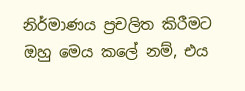නිර්මාණය ප්‍රචලිත කිරීමට ඔහු මෙය කලේ නම්, එය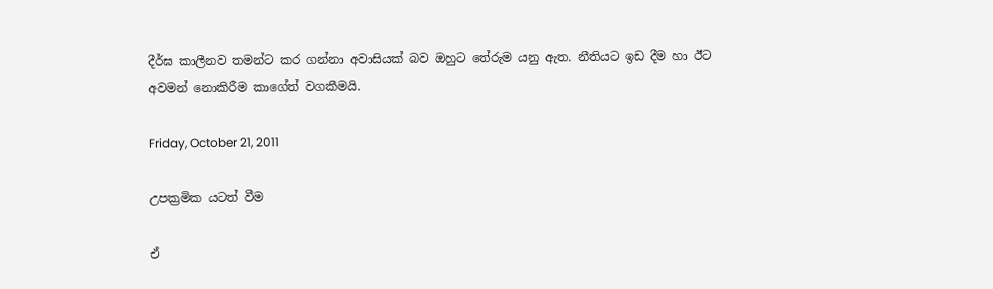දීර්ඝ කාලීනව තමන්ට කර ගන්නා අවාසියක් බව ඔහුට තේරුම යනු ඇත. නීතියට ඉඩ දීම හා ඊට අවමන් නොකිරීම කාගේත් වගකීමයි.

Friday, October 21, 2011

උපක්‍රමික යටත් වීම

ඒ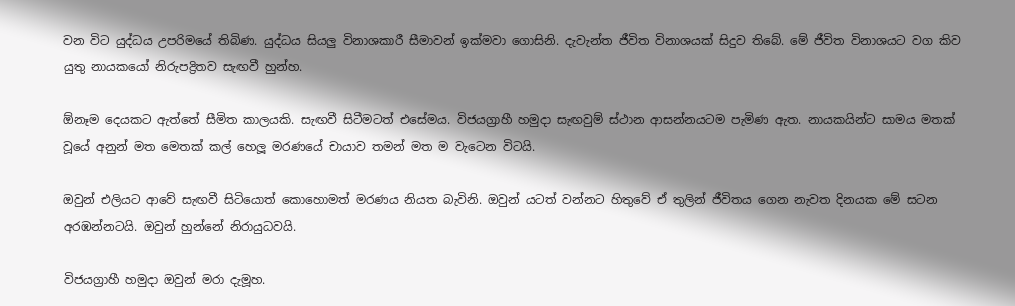වන විට යුද්ධය උපරිමයේ තිබිණ. යුද්ධය සියලු විනාශකාරී සීමාවන් ඉක්මවා ගොසිනි. දැවැන්ත ජීවිත විනාශයක් සිදුව තිබේ. මේ ජීවිත විනාශයට වග කිව යුතු නායකයෝ නිරුපද්‍රිතව සැඟවී හුන්හ.

ඕනෑම දෙයකට ඇත්තේ සීමිත කාලයකි. සැඟවී සිටීමටත් එසේමය. විජයග්‍රාහී හමුදා සැඟවුම් ස්ථාන ආසන්නයටම පැමිණ ඇත. නායකයින්ට සාමය මතක් වූයේ අනුන් මත මෙතක් කල් හෙලූ මරණයේ චායාව තමන් මත ම වැටෙන විටයි.

ඔවුන් එලියට ආවේ සැඟවී සිටියොත් කොහොමත් මරණය නියත බැවිනි. ඔවුන් යටත් වන්නට හිතුවේ ඒ තුලින් ජීවිතය ගෙන නැවත දිනයක මේ සටන අරඹන්නටයි. ඔවුන් හුන්නේ නිරායුධවයි.

විජයග්‍රාහී හමුදා ඔවුන් මරා දැමූහ.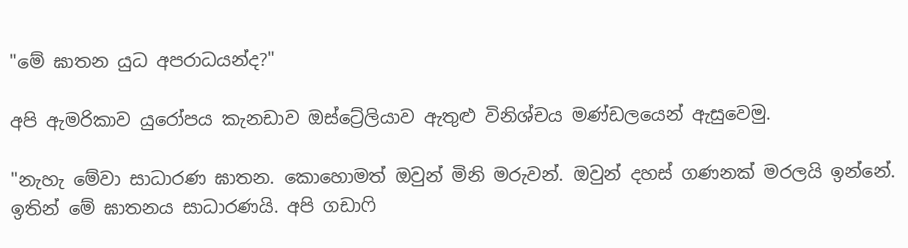"මේ ඝාතන යුධ අපරාධයන්ද?"

අපි ඇමරිකාව යුරෝපය කැනඩාව ඔස්ට්‍රේලියාව ඇතුළු විනිශ්චය මණ්ඩලයෙන් ඇසුවෙමු.

"නැහැ මේවා සාධාරණ ඝාතන. කොහොමත් ඔවුන් මිනි මරුවන්. ඔවුන් දහස් ගණනක් මරලයි ඉන්නේ. ඉතින් මේ ඝාතනය සාධාරණයි. අපි ගඩාෆි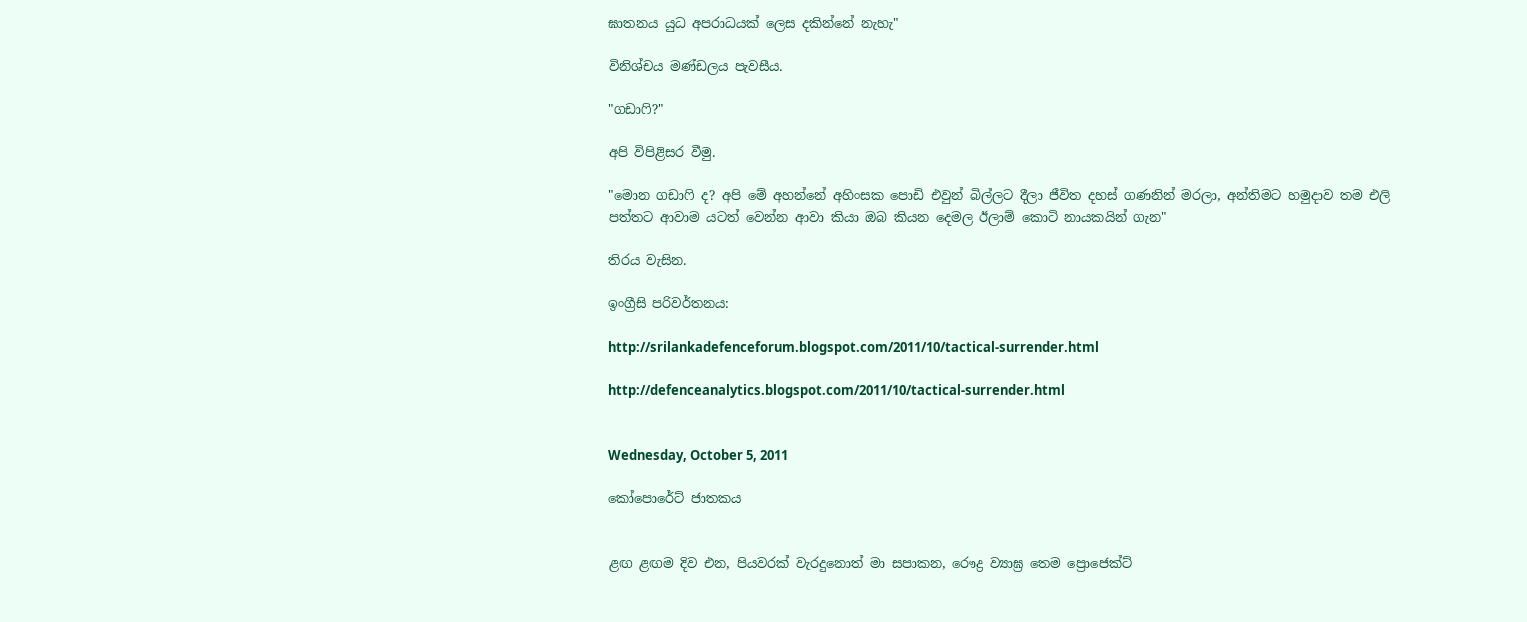ඝාතනය යුධ අපරාධයක් ලෙස දකින්නේ නැහැ"

විනිශ්චය මණ්ඩලය පැවසීය.

"ගඩාෆි?"

අපි විපිළිසර වීමු.

"මොන ගඩාෆි ද? අපි මේ අහන්නේ අහිංසක පොඩි එවුන් බිල්ලට දීලා ජීවිත දහස් ගණනින් මරලා, අන්තිමට හමුදාව තම එලි පත්තට ආවාම යටත් වෙන්න ආවා කියා ඔබ කියන දෙමල ඊලාම් කොටි නායකයින් ගැන"

තිරය වැසින.

ඉංග්‍රීසි පරිවර්තනය:

http://srilankadefenceforum.blogspot.com/2011/10/tactical-surrender.html

http://defenceanalytics.blogspot.com/2011/10/tactical-surrender.html


Wednesday, October 5, 2011

කෝපොරේට් ජාතකය


ළඟ ළඟම දිව එන, පියවරක් වැරදුනොත් මා සපාකන, රෞද්‍ර ව්‍යාඝ්‍ර තෙම ප්‍රොජෙක්ට්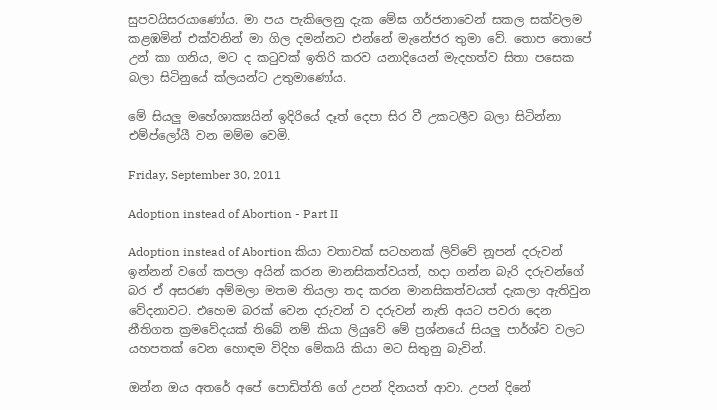සුපවයිසරයාණෝය. මා පය පැකිලෙනු දැක මේඝ ගර්ජනාවෙන් සකල සක්වලම කළඹමින් එක්වනින් මා ගිල දමන්නට එන්නේ මැනේජර තුමා වේ. තොප තොපේ උන් කා ගනිය, මට ද කටුවක් ඉතිරි කරව යනාදියෙන් මැදහත්ව සිතා පසෙක බලා සිටිනුයේ ක්ලයන්ට උතුමාණෝය.

මේ සියලු මහේශාක්‍යයින් ඉදිරියේ දෑත් දෙපා සිර වී උකටලීව බලා සිටින්නා එම්ප්ලෝයී වන මම්ම වෙමි.

Friday, September 30, 2011

Adoption instead of Abortion - Part II

Adoption instead of Abortion කියා වතාවක් සටහනක් ලිව්වේ නූපන් දරුවන් ඉන්නන් වගේ කපලා අයින් කරන මානසිකත්වයත්, හදා ගන්න බැරි දරුවන්ගේ බර ඒ අසරණ අම්මලා මතම තියලා තද කරන මානසිකත්වයත් දැකලා ඇතිවුන වේදනාවට. එහෙම බරක් වෙන දරුවන් ව දරුවන් නැති අයට පවරා දෙන නීතිගත ක්‍රමවේදයක් තිබේ නම් කියා ලියුවේ මේ ප්‍රශ්නයේ සියලු පාර්ශ්ව වලට යහපතක් වෙන හොඳම විදිහ මේකයි කියා මට සිතුනු බැවින්.

ඔන්න ඔය අතරේ අපේ පොඩිත්ති ගේ උපන් දිනයත් ආවා. උපන් දිනේ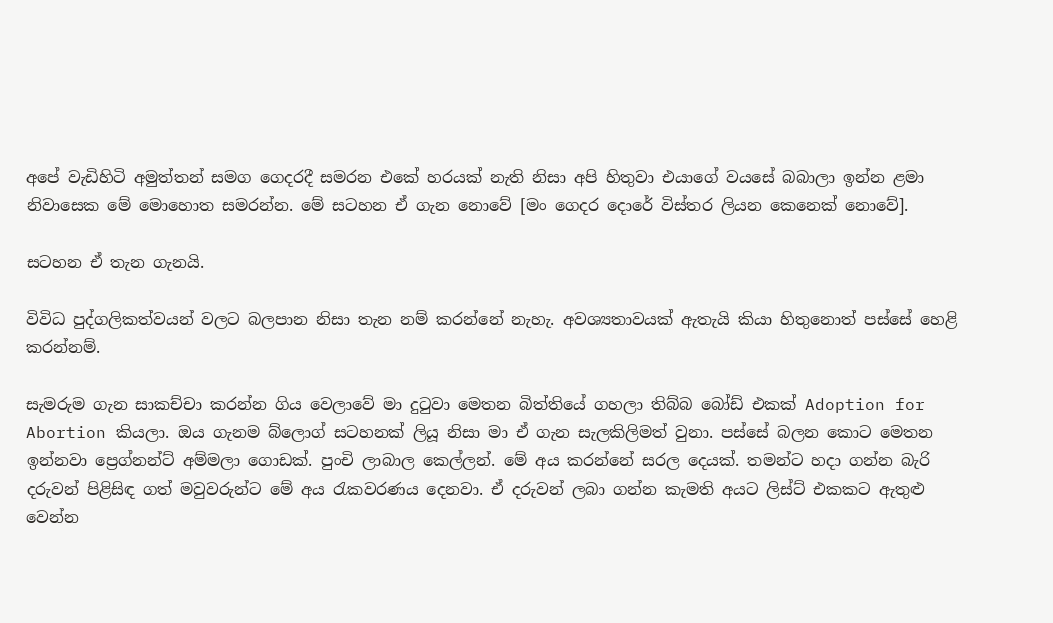අපේ වැඩිහිටි අමුත්තන් සමග ගෙදරදී සමරන එකේ හරයක් නැති නිසා අපි හිතුවා එයාගේ වයසේ බබාලා ඉන්න ළමා නිවාසෙක මේ මොහොත සමරන්න. මේ සටහන ඒ ගැන නොවේ [මං ගෙදර දොරේ විස්තර ලියන කෙනෙක් නොවේ].

සටහන ඒ තැන ගැනයි.

විවිධ පුද්ගලිකත්වයන් වලට බලපාන නිසා තැන නම් කරන්නේ නැහැ. අවශ්‍යතාවයක් ඇතැයි කියා හිතුනොත් පස්සේ හෙළි කරන්නම්.

සැමරුම ගැන සාකච්චා කරන්න ගිය වෙලාවේ මා දුටුවා මෙතන බිත්තියේ ගහලා තිබ්බ බෝඩ් එකක් Adoption for Abortion කියලා. ඔය ගැනම බ්ලොග් සටහනක් ලියූ නිසා මා ඒ ගැන සැලකිලිමත් වුනා. පස්සේ බලන කොට මෙතන ඉන්නවා ප්‍රෙග්නන්ට් අම්මලා ගොඩක්. පුංචි ලාබාල කෙල්ලන්. මේ අය කරන්නේ සරල දෙයක්. තමන්ට හදා ගන්න බැරි දරුවන් පිළිසිඳ ගත් මවුවරුන්ට මේ අය රැකවරණය දෙනවා. ඒ දරුවන් ලබා ගන්න කැමති අයට ලිස්ට් එකකට ඇතුළු වෙන්න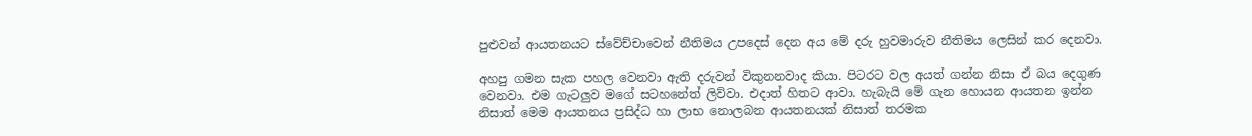පුළුවන් ආයතනයට ස්වේච්චාවෙන් නීතිමය උපදෙස් දෙන අය මේ දරු හුවමාරුව නීතිමය ලෙසින් කර දෙනවා.

අහපු ගමන සැක පහල වෙනවා ඇති දරුවන් විකුනනවාද කියා. පිටරට වල අයත් ගන්න නිසා ඒ බය දෙගුණ වෙනවා. එම ගැටලුව මගේ සටහනේත් ලිව්වා. එදාත් හිතට ආවා. හැබැයි මේ ගැන හොයන ආයතන ඉන්න නිසාත් මෙම ආයතනය ප්‍රසිද්ධ හා ලාභ නොලබන ආයතනයක් නිසාත් තරමක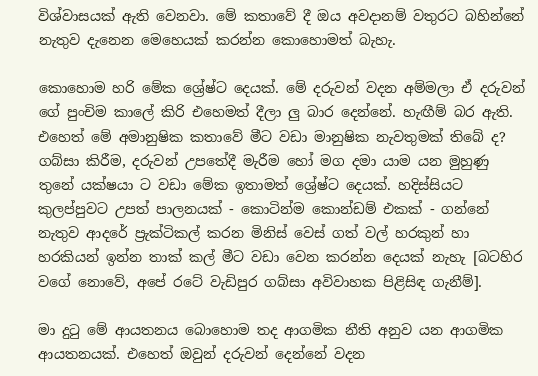විශ්වාසයක් ඇති වෙනවා. මේ කතාවේ දී ඔය අවදානම් වතුරට බහින්නේ නැතුව දැනෙන මෙහෙයක් කරන්න කොහොමත් බැහැ.

කොහොම හරි මේක ශ්‍රේෂ්ට දෙයක්. මේ දරුවන් වදන අම්මලා ඒ දරුවන් ගේ පුංචිම කාලේ කිරි එහෙමත් දීලා ලු බාර දෙන්නේ. හැඟීම් බර ඇති. එහෙත් මේ අමානුෂික කතාවේ මීට වඩා මානුෂික නැවතුමක් තිබේ ද? ගබ්සා කිරීම, දරුවන් උපතේදී මැරීම හෝ මග දමා යාම යන මුහුණු තුනේ යක්ෂයා ට වඩා මේක ඉතාමත් ශ්‍රේෂ්ට දෙයක්. හදිස්සියට කුලප්පුවට උපත් පාලනයක් - කොටින්ම කොන්ඩම් එකක් - ගන්නේ නැතුව ආදරේ ප්‍රැක්ටිකල් කරන මිනිස් වෙස් ගත් වල් හරකුන් හා හරකියන් ඉන්න තාක් කල් මීට වඩා වෙන කරන්න දෙයක් නැහැ [බටහිර වගේ නොවේ, අපේ රටේ වැඩිපුර ගබ්සා අවිවාහක පිළිසිඳ ගැනීම්].

මා දුටු මේ ආයතනය බොහොම තද ආගමික නීති අනුව යන ආගමික ආයතනයක්. එහෙත් ඔවුන් දරුවන් දෙන්නේ වදන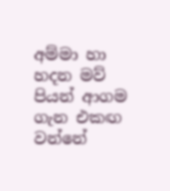අම්මා හා හදන මව් පියන් ආගම ගැන එකඟ වන්නේ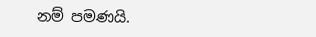නම් පමණයි.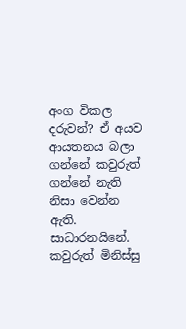අංග විකල දරුවන්? ඒ අයව ආයතනය බලා ගන්නේ කවුරුත් ගන්නේ නැති නිසා වෙන්න ඇති. සාධාරනයිනේ. කවුරුත් මිනිස්සු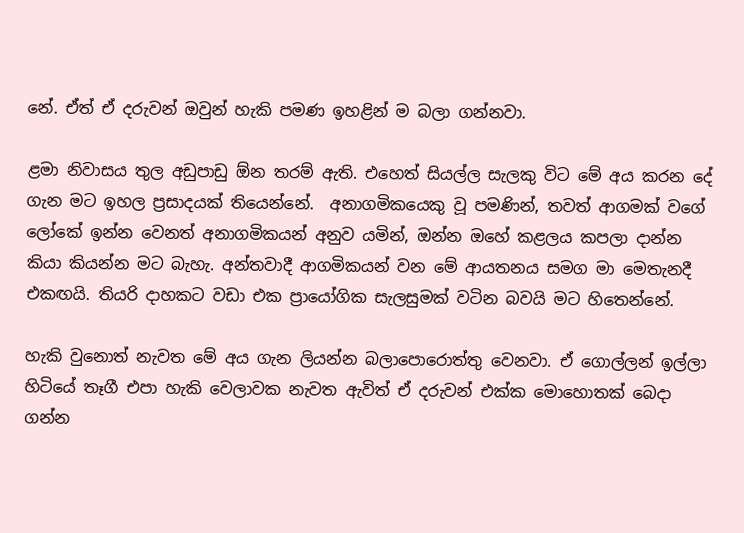නේ. ඒත් ඒ දරුවන් ඔවුන් හැකි පමණ ඉහළින් ම බලා ගන්නවා.

ළමා නිවාසය තුල අඩුපාඩු ඕන තරම් ඇති. එහෙත් සියල්ල සැලකු විට මේ අය කරන දේ ගැන මට ඉහල ප්‍රසාදයක් තියෙන්නේ.  අනාගමිකයෙකු වූ පමණින්, තවත් ආගමක් වගේ ලෝකේ ඉන්න වෙනත් අනාගමිකයන් අනුව යමින්, ඔන්න ඔහේ කළලය කපලා දාන්න කියා කියන්න මට බැහැ. අන්තවාදී ආගමිකයන් වන මේ ආයතනය සමග මා මෙතැනදී එකඟයි. තියරි දාහකට වඩා එක ප්‍රායෝගික සැලසුමක් වටින බවයි මට හිතෙන්නේ.

හැකි වුනොත් නැවත මේ අය ගැන ලියන්න බලාපොරොත්තු වෙනවා. ඒ ගොල්ලන් ඉල්ලා හිටියේ තෑගී එපා හැකි වෙලාවක නැවත ඇවිත් ඒ දරුවන් එක්ක මොහොතක් බෙදා ගන්න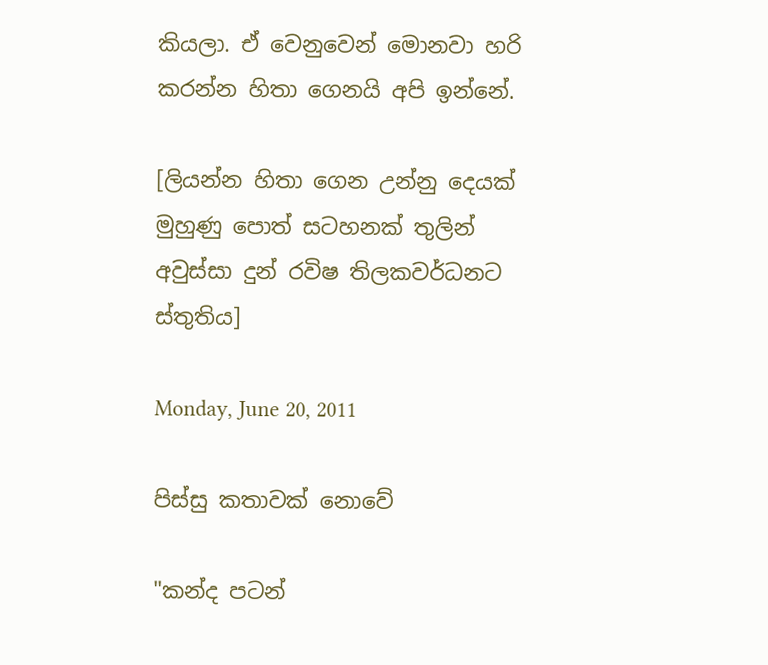කියලා. ඒ වෙනුවෙන් මොනවා හරි කරන්න හිතා ගෙනයි අපි ඉන්නේ.

[ලියන්න හිතා ගෙන උන්නු දෙයක් මුහුණු පොත් සටහනක් තුලින් අවුස්සා දුන් රවිෂ තිලකවර්ධනට ස්තුතිය]

Monday, June 20, 2011

පිස්සු කතාවක් නොවේ

"කන්ද පටන්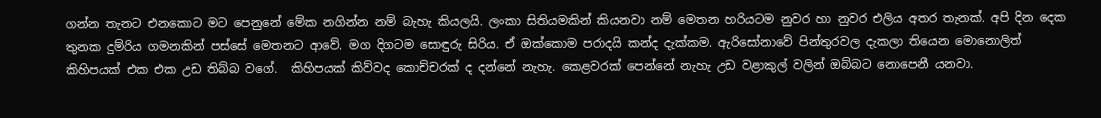ගන්න තැනට එනකොට මට පෙනුනේ මේක නගින්න නම් බැහැ කියලයි. ලංකා සිතියමකින් කියනවා නම් මෙතන හරියටම නුවර හා නුවර එලිය අතර තැනක්. අපි දින දෙක තුනක දුම්රිය ගමනකින් පස්සේ මෙතනට ආවේ. මග දිගටම සොඳුරු සිරිය. ඒ ඔක්කොම පරාදයි කන්ද දැක්කම. ඇරිසෝනාවේ පින්තුරවල දැකලා තියෙන මොනොලිත් කිහිපයක් එක එක උඩ තිබ්බ වගේ.  කිහිපයක් කිව්වද කොච්චරක් ද දන්නේ නැහැ. කෙළවරක් පෙන්නේ නැහැ උඩ වළාකුල් වලින් ඔබ්බට නොපෙනී යනවා.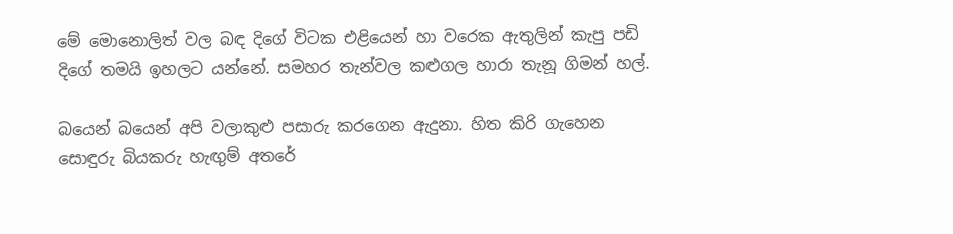මේ මොනොලිත් වල බඳ දිගේ විටක එළියෙන් හා වරෙක ඇතුලින් කැපු පඩි දිගේ තමයි ඉහලට යන්නේ. සමහර තැන්වල කළුගල හාරා තැනූ ගිමන් හල්.

බයෙන් බයෙන් අපි වලාකුළු පසාරු කරගෙන ඇදුනා. හිත කිරි ගැහෙන සොඳුරු බියකරු හැඟුම් අතරේ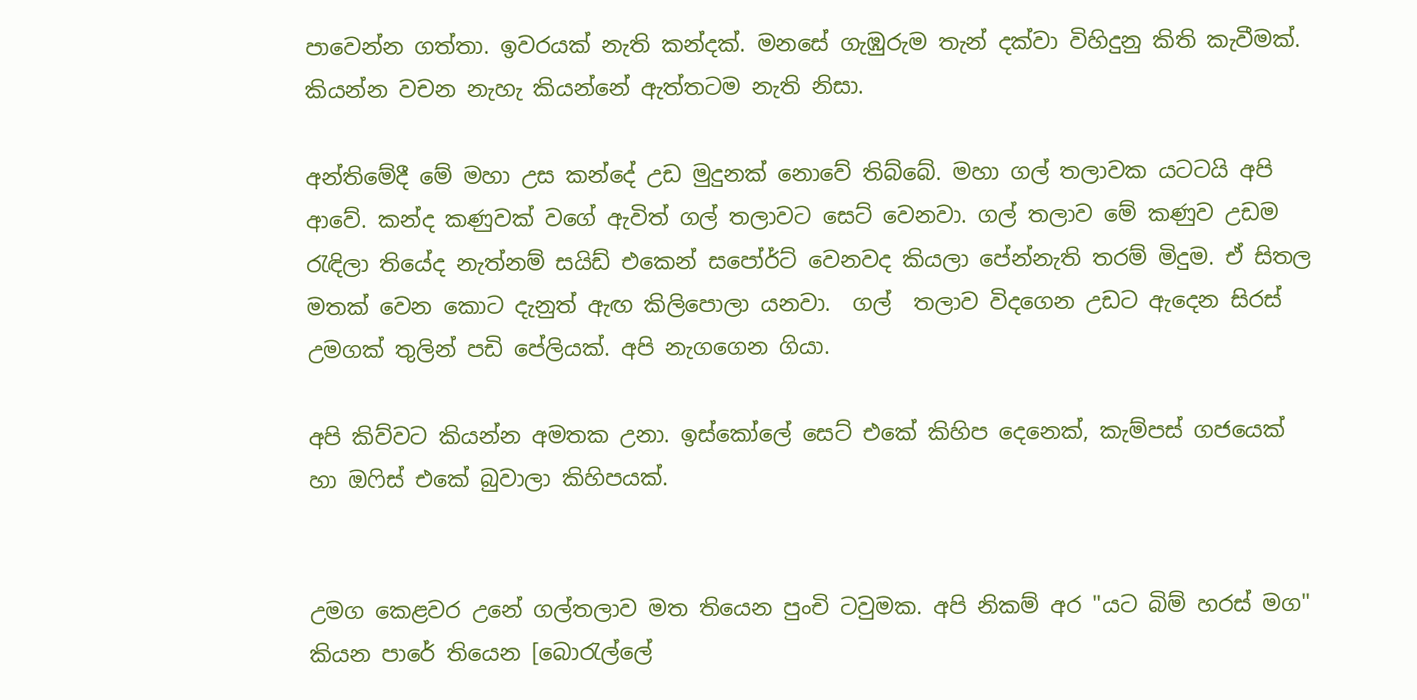පාවෙන්න ගත්තා. ඉවරයක්‌ නැති කන්දක්. මනසේ ගැඹුරුම තැන් දක්වා විහිදුනු කිති කැවීමක්. කියන්න වචන නැහැ කියන්නේ ඇත්තටම නැති නිසා.

අන්තිමේදී මේ මහා උස කන්දේ උඩ මුදුනක් නොවේ තිබ්බේ. මහා ගල් තලාවක යටටයි අපි ආවේ. කන්ද කණුවක් වගේ ඇවිත් ගල් තලාවට සෙට් වෙනවා. ගල් තලාව මේ කණුව උඩම රැඳිලා තියේද නැත්නම් සයිඩ් එකෙන් සපෝර්ට් වෙනවද කියලා පේන්නැති තරම් මිදුම. ඒ සිතල මතක් වෙන කොට දැනුත් ඇඟ කිලිපොලා යනවා.  ගල්  තලාව විදගෙන උඩට ඇදෙන සිරස් උමගක් තුලින් පඩි පේලියක්. අපි නැගගෙන ගියා.

අපි කිව්වට කියන්න අමතක උනා. ඉස්කෝලේ සෙට් එකේ කිහිප දෙනෙක්, කැම්පස් ගජයෙක් හා ඔෆිස් එකේ බුවාලා කිහිපයක්.


උමග කෙළවර උනේ ගල්තලාව මත තියෙන පුංචි ටවුමක. අපි නිකම් අර "යට බිම් හරස් මග" කියන පාරේ තියෙන [බොරැල්ලේ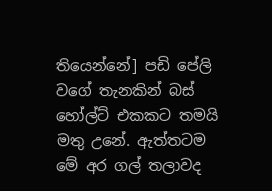තියෙන්නේ] පඩි පේලි වගේ තැනකින් බස් හෝල්ට් එකකට තමයි මතු උනේ. ඇත්තටම මේ අර ගල් තලාවද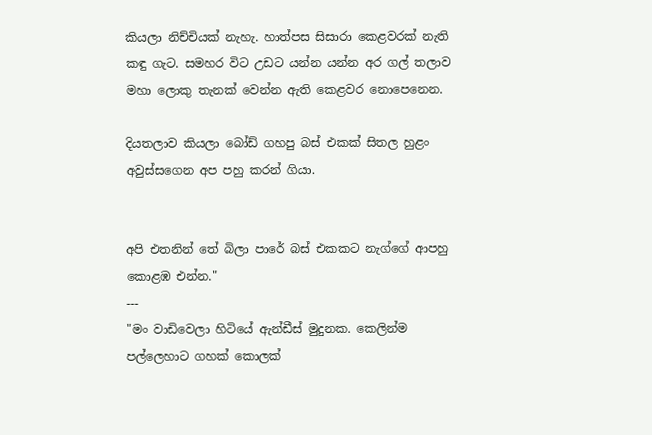කියලා නිච්චියක් නැහැ. හාත්පස සිසාරා කෙළවරක් නැති කඳු ගැට. සමහර විට උඩට යන්න යන්න අර ගල් තලාව  මහා ලොකු තැනක් වෙන්න ඇති කෙළවර නොපෙනෙන.

දියතලාව කියලා බෝඩ් ගහපු බස් එකක් සිතල හුළං අවුස්සගෙන අප පහු කරන් ගියා.


අපි එතනින් තේ බිලා පාරේ බස් එකකට නැග්ගේ ආපහු කොළඹ එන්න."
---
"මං වාඩිවෙලා හිටියේ ඇන්ඩීස් මුදුනක. කෙලින්ම පල්ලෙහාට ගහක් කොලක්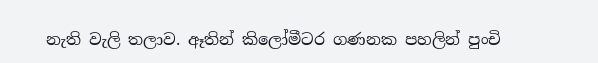නැති වැලි තලාව. ඈතින් කිලෝමීටර ගණනක පහලින් පුංචි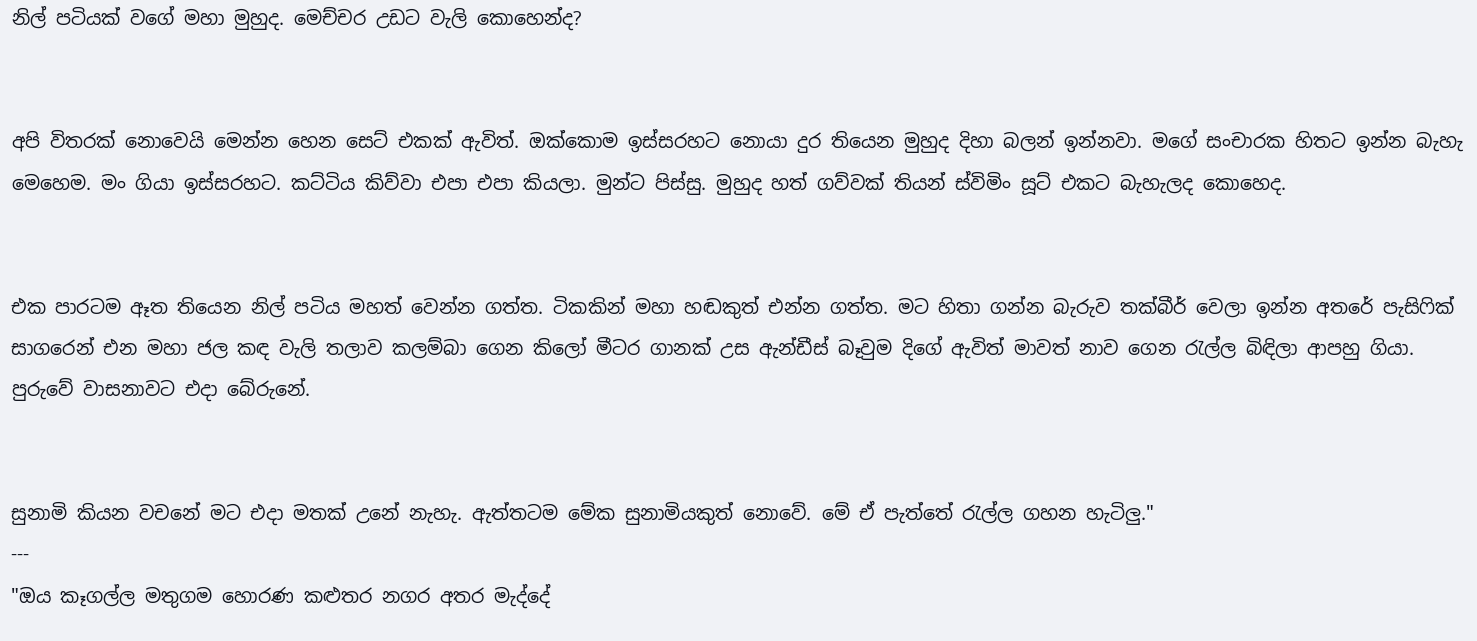නිල් පටියක් වගේ මහා මුහුද. මෙච්චර උඩට වැලි කොහෙන්ද?


අපි විතරක් නොවෙයි මෙන්න හෙන සෙට් එකක් ඇවිත්. ඔක්කොම ඉස්සරහට නොයා දුර තියෙන මුහුද දිහා බලන් ඉන්නවා. මගේ සංචාරක හිතට ඉන්න බැහැ මෙහෙම. මං ගියා ඉස්සරහට. කට්ටිය කිව්වා එපා එපා කියලා. මුන්ට පිස්සු. මුහුද හත් ගව්වක් තියන් ස්විමිං සූට් එකට බැහැලද කොහෙද.


එක පාරටම ඈත තියෙන නිල් පටිය මහත් වෙන්න ගත්ත. ටිකකින් මහා හඬකුත් එන්න ගත්ත. මට හිතා ගන්න බැරුව තක්බීර් වෙලා ඉන්න අතරේ පැසිෆික් සාගරෙන් එන මහා ජල කඳ වැලි තලාව කලම්බා ගෙන කිලෝ මීටර ගානක් උස ඇන්ඩීස් බෑවුම දිගේ ඇවිත් මාවත් නාව ගෙන රැල්ල බිඳිලා ආපහු ගියා. පුරුවේ වාසනාවට එදා බේරුනේ.


සුනාමි කියන වචනේ මට එදා මතක් උනේ නැහැ. ඇත්තටම මේක සුනාමියකුත් නොවේ. මේ ඒ පැත්තේ රැල්ල ගහන හැටිලු."
---
"ඔය කෑගල්ල මතුගම හොරණ කළුතර නගර අතර මැද්දේ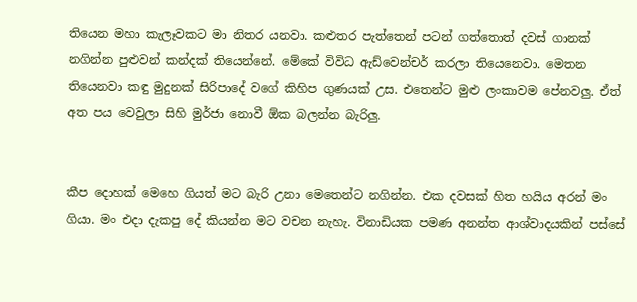තියෙන මහා කැලෑවකට මා නිතර යනවා. කළුතර පැත්තෙන් පටන් ගත්තොත් දවස් ගානක් නගින්න පුළුවන් කන්දක් තියෙන්නේ. මේකේ විවිධ ඇඩ්වෙන්චර් කරලා තියෙනෙවා. මෙතන තියෙනවා කඳු මුදුනක් සිරිපාදේ වගේ කිහිප ගුණයක් උස. එතෙන්ට මුළු ලංකාවම පේනවලු. ඒත් අත පය වෙවුලා සිහි මුර්ජා නොවී ඕක බලන්න බැරිලු.


කීප දොහක් මෙහෙ ගියත් මට බැරි උනා මෙතෙන්ට නගින්න. එක දවසක් හිත හයිය අරන් මං ගියා. මං එදා දැකපු දේ කියන්න මට වචන නැහැ. විනාඩියක පමණ අනන්ත ආශ්වාදයකින් පස්සේ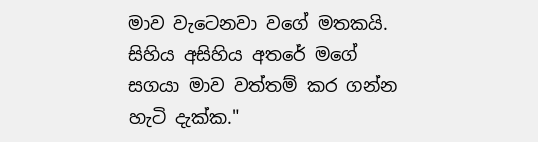මාව වැටෙනවා වගේ මතකයි. සිහිය අසිහිය අතරේ මගේ සගයා මාව වත්තම් කර ගන්න හැටි දැක්ක."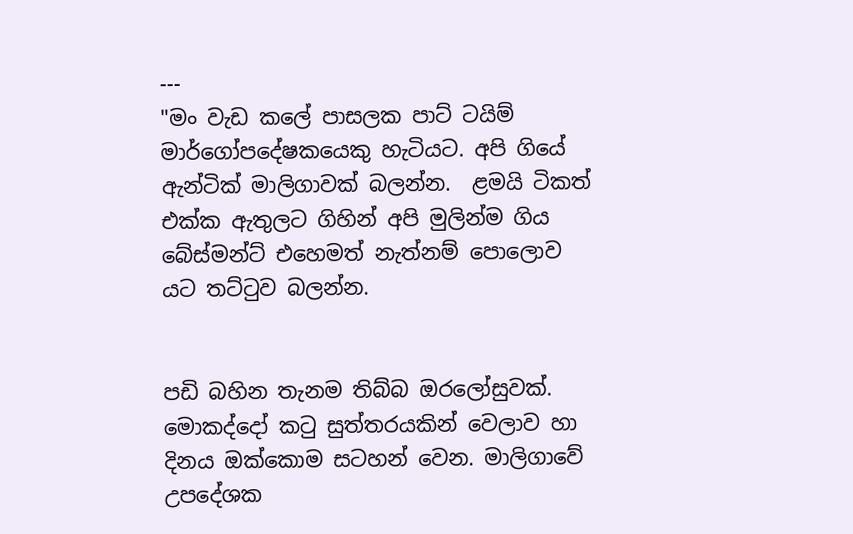---
"මං වැඩ කලේ පාසලක පාට් ටයිම් මාර්ගෝපදේෂකයෙකු හැටියට. අපි ගියේ ඇන්ටික් මාලිගාවක් බලන්න.  ළමයි ටිකත් එක්ක ඇතුලට ගිහින් අපි මුලින්ම ගිය බේස්මන්ට් එහෙමත් නැත්නම් පොලොව යට තට්ටුව බලන්න.


පඩි බහින තැනම තිබ්බ ඔරලෝසුවක්. මොකද්දෝ කටු සුත්තරයකින් වෙලාව හා දිනය ඔක්කොම සටහන් වෙන. මාලිගාවේ උපදේශක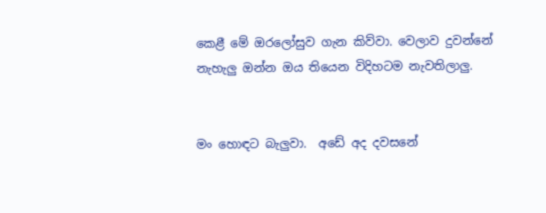කෙළී මේ ඔරලෝසුව ගැන කිව්වා. වෙලාව දුවන්නේ නැහැලු ඔන්න ඔය තියෙන විදිහටම නැවතිලාලු.


මං හොඳට බැලුවා.  අඩේ අද දවසනේ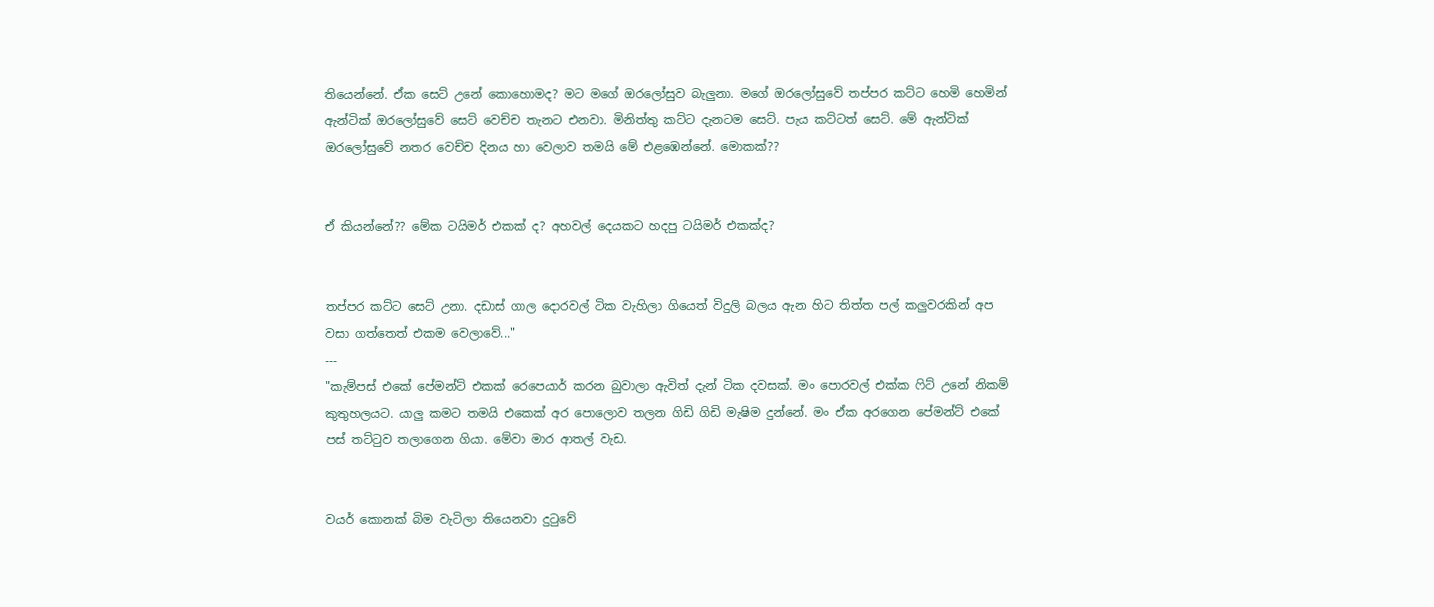තියෙන්නේ. ඒක සෙට් උනේ කොහොමද? මට මගේ ඔරලෝසුව බැලුනා. මගේ ඔරලෝසුවේ තප්පර කට්ට හෙමි හෙමින් ඇන්ටික් ඔරලෝසුවේ සෙට් වෙච්ච තැනට එනවා. මිනිත්තු කට්ට දැනටම සෙට්. පැය කට්ටත් සෙට්. මේ ඇන්ටික් ඔරලෝසුවේ නතර වෙච්ච දිනය හා වෙලාව තමයි මේ එළඹෙන්නේ. මොකක්??


ඒ කියන්නේ?? මේක ටයිමර් එකක් ද? අහවල් දෙයකට හදපු ටයිමර් එකක්ද?


තප්පර කට්ට සෙට් උනා. දඩාස් ගාල දොරවල් ටික වැහිලා ගියෙත් විදුලි බලය ඇන හිට තිත්ත පල් කලුවරකින් අප වසා ගත්තෙත් එකම වෙලාවේ..."
---
"කැම්පස් එකේ පේමන්ට් එකක් රෙපෙයාර් කරන බුවාලා ඇවිත් දැන් ටික දවසක්. මං පොරවල් එක්ක ෆිට් උනේ නිකම් කුතුහලයට. යාලු කමට තමයි එකෙක් අර පොලොව තලන ගිඩි ගිඩි මැෂිම දුන්නේ. මං ඒක අරගෙන පේමන්ට් එකේ පස් තට්ටුව තලාගෙන ගියා. මේවා මාර ආතල් වැඩ.


වයර් කොනක් බිම වැටිලා තියෙනවා දුටුවේ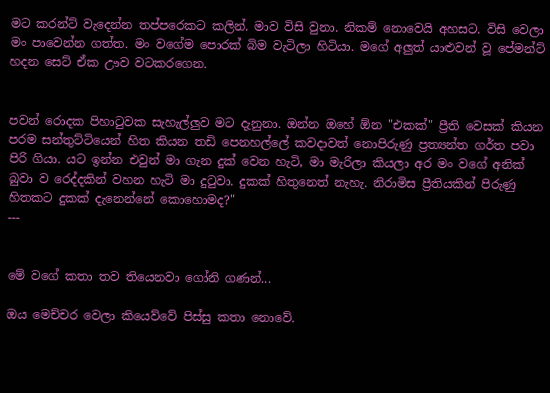මට කරන්ට් වැදෙන්න තප්පරෙකට කලින්. මාව විසි වුනා. නිකම් නොවෙයි අහසට. විසි වෙලා මං පාවෙන්න ගත්ත. මං වගේම පොරක් බිම වැටිලා හිටියා. මගේ අලුත් යාළුවන් වූ පේමන්ට් හදන සෙට් ඒක ඌව වටකරගෙන.


පවන් රොදක පිහාටුවක සැහැල්ලුව මට දැනුනා. ඔන්න ඔහේ ඕන "එකක්" ප්‍රීති වෙසක් කියන පරම සන්තුට්ටියෙන් හිත කියන තඩි පෙනහල්ලේ කවදාවත් නොපිරුණු ප්‍රත්‍යන්ත ගර්ත පවා පිරි ගියා. යට ඉන්න එවුන් මා ගැන දුක් වෙන හැටි, මා මැරිලා කියලා අර මං වගේ අනික් බුවා ව රෙද්දකින් වහන හැටි මා දුටුවා. දුකක් හිතුනෙත් නැහැ. නිරාමිස ප්‍රීතියකින් පිරුණු හිතකට දුකක් දැනෙන්නේ කොහොමද?"
---


මේ වගේ කතා තව තියෙනවා ගෝනි ගණන්...

ඔය මෙච්චර වෙලා කියෙව්වේ පිස්සු කතා නොවේ.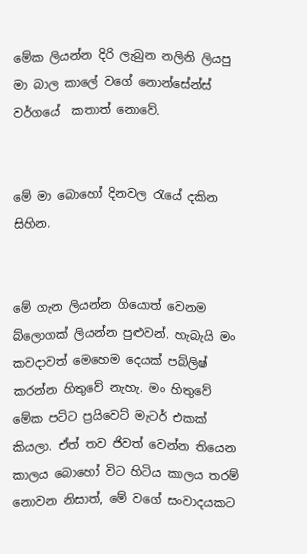මේක ලියන්න දිරි ලැබුන නලිනි ලියපු මා බාල කාලේ වගේ නොන්සේන්ස් වර්ගයේ  කතාත් නොවේ.


මේ මා බොහෝ දිනවල රැයේ දකින සිහින.


මේ ගැන ලියන්න ගියොත් වෙනම බ්ලොගක් ලියන්න පුළුවන්. හැබැයි මං කවදාවත් මෙහෙම දෙයක් පබ්ලිෂ් කරන්න හිතුවේ නැහැ. මං හිතුවේ මේක පට්ට ප්‍රයිවෙට් මැටර් එකක් කියලා. ඒත් තව ජිවත් වෙන්න තියෙන කාලය බොහෝ විට හිටිය කාලය තරම් නොවන නිසාත්, මේ වගේ සංවාදයකට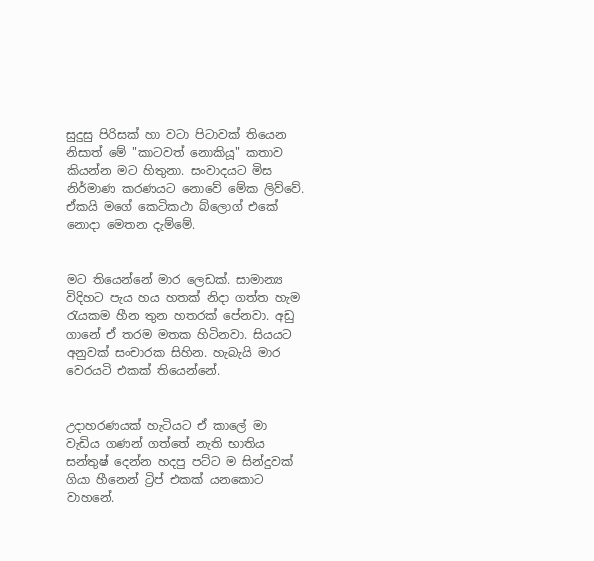සුදුසු පිරිසක් හා වටා පිටාවක් තියෙන නිසාත් මේ "කාටවත් නොකියූ" කතාව කියන්න මට හිතුනා. සංවාදයට මිස නිර්මාණ කරණයට නොවේ මේක ලිව්වේ. ඒකයි මගේ කෙටිකථා බ්ලොග් එකේ නොදා මෙතන දැම්මේ.


මට තියෙන්නේ මාර ලෙඩක්. සාමාන්‍ය විදිහට පැය හය හතක් නිදා ගත්ත හැම රැයකම හීන තුන හතරක් පේනවා. අඩු ගානේ ඒ තරම මතක හිටිනවා. සියයට අනුවක් සංචාරක සිහින. හැබැයි මාර වෙරයටි එකක් තියෙන්නේ.


උදාහරණයක් හැටියට ඒ කාලේ මා වැඩිය ගණන් ගත්තේ නැති භාතිය සන්තුෂ් දෙන්න හදපු පට්ට ම සින්දුවක් ගියා හීනෙන් ට්‍රිප් එකක් යනකොට වාහනේ.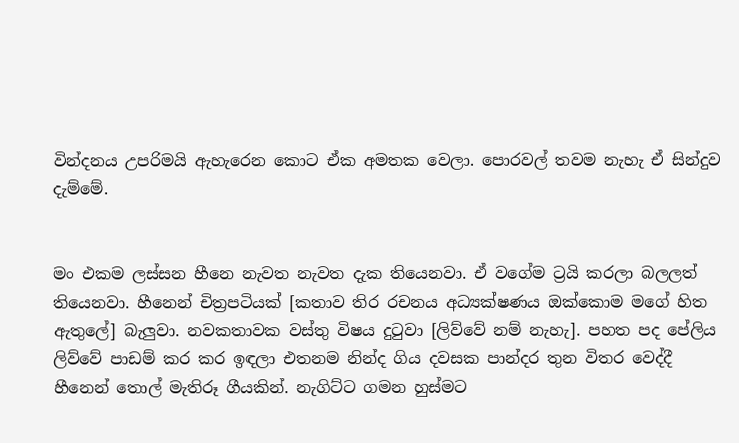වින්දනය උපරිමයි ඇහැරෙන කොට ඒක අමතක වෙලා. පොරවල් තවම නැහැ ඒ සින්දුව දැම්මේ.


මං එකම ලස්සන හීනෙ නැවත නැවත දැක තියෙනවා. ඒ වගේම ට්‍රයි කරලා බලලත් තියෙනවා. හීනෙන් චිත්‍රපටියක් [කතාව තිර රචනය අධ්‍යක්ෂණය ඔක්කොම මගේ හිත ඇතුලේ] බැලුවා. නවකතාවක වස්තු විෂය දුටුවා [ලිව්වේ නම් නැහැ]. පහත පද පේලිය ලිව්වේ පාඩම් කර කර ඉඳලා එතනම නින්ද ගිය දවසක පාන්දර තුන විතර වෙද්දී හීනෙන් තොල් මැතිරූ ගීයකින්. නැගිට්ට ගමන හුස්මට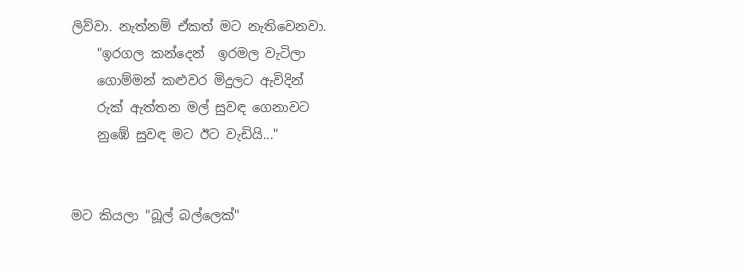ලිව්වා. නැත්නම් ඒකත් මට නැතිවෙනවා.
    "ඉරගල කන්දෙන්  ඉරමල වැටිලා
    ගොම්මන් කළුවර මිදුලට ඇවිදින්
    රුක් ඇත්තන මල් සුවඳ ගෙනාවට
    නුඹේ සුවඳ මට ඊට වැඩියි..."


මට කියලා "බූල් බල්ලෙක්"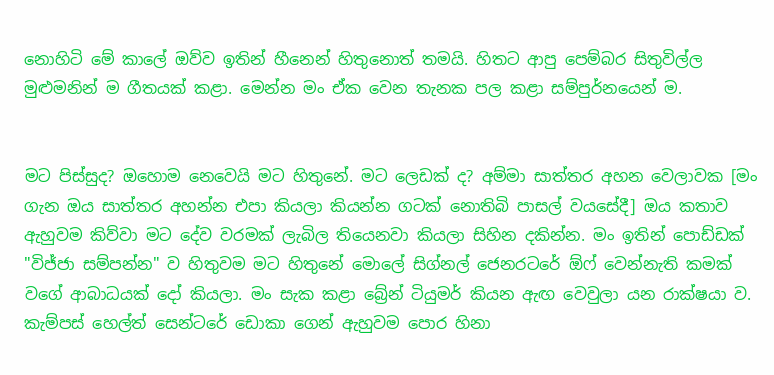නොහිටි මේ කාලේ ඔව්ව ඉතින් හීනෙන් හිතුනොත් තමයි. හිතට ආපු පෙම්බර සිතුවිල්ල මුළුමනින් ම ගීතයක් කළා. මෙන්න මං ඒක වෙන තැනක පල කළා සම්පුර්නයෙන් ම.


මට පිස්සුද? ඔහොම නෙවෙයි මට හිතුනේ. මට ලෙඩක් ද? අම්මා සාත්තර අහන වෙලාවක [මං ගැන ඔය සාත්තර අහන්න එපා කියලා කියන්න ගටක් නොතිබි පාසල් වයසේදී] ඔය කතාව ඇහුවම කිව්වා මට දේව වරමක් ලැබිල තියෙනවා කියලා සිහින දකින්න. මං ඉතින් පොඩ්ඩක් "විජ්ජා සම්පන්න" ව හිතුවම මට හිතුනේ මොලේ සිග්නල් ජෙනරටරේ ඕෆ් වෙන්නැති කමක් වගේ ආබාධයක් දෝ කියලා. මං සැක කළා බ්‍රේන් ටියුමර් කියන ඇඟ වෙවුලා යන රාක්ෂයා ව. කැම්පස් හෙල්ත් සෙන්ටරේ ඩොකා ගෙන් ඇහුවම පොර හිනා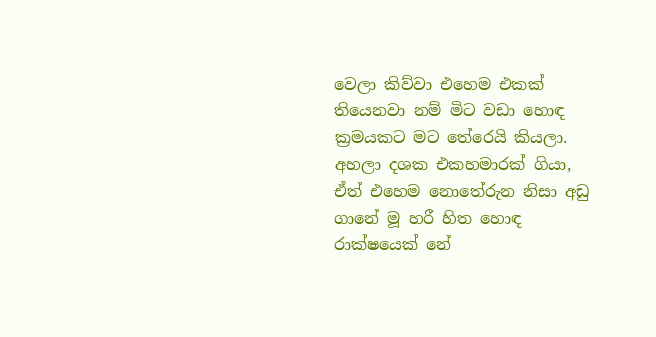වෙලා කිව්වා එහෙම එකක් තියෙනවා නම් මිට වඩා හොඳ ක්‍රමයකට මට තේරෙයි කියලා. අහලා දශක එකහමාරක් ගියා, ඒත් එහෙම නොතේරුන නිසා අඩු ගානේ මූ හරී හිත හොඳ රාක්ෂයෙක් නේ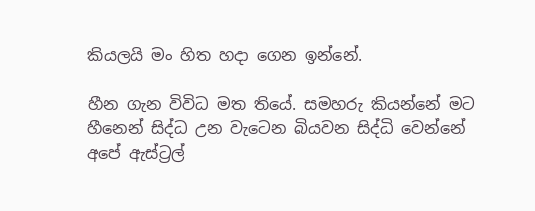කියලයි මං හිත හදා ගෙන ඉන්නේ.

හීන ගැන විවිධ මත තියේ. සමහරු කියන්නේ මට හීනෙන් සිද්ධ උන වැටෙන බියවන සිද්ධි වෙන්නේ අපේ ඇස්ට්‍රල්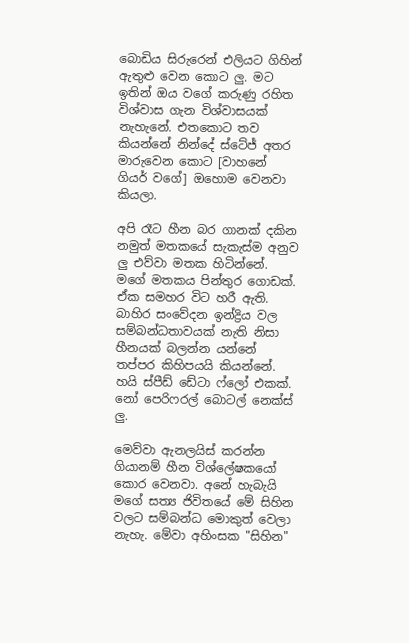බොඩිය සිරුරෙන් එලියට ගිහින් ඇතුළු වෙන කොට ලු. මට ඉතින් ඔය වගේ කරුණු රහිත විශ්වාස ගැන විශ්වාසයක් නැහැනේ. එතකොට තව කියන්නේ නින්දේ ස්ටේජ් අතර මාරුවෙන කොට [වාහනේ ගියර් වගේ] ඔහොම වෙනවා කියලා.

අපි රෑට හීන බර ගානක් දකින නමුත් මතකයේ සැකැස්ම අනුව ලු එව්වා මතක හිටින්නේ. මගේ මතකය පින්තුර ගොඩක්. ඒක සමහර විට හරී ඇති. බාහිර සංවේදන ඉන්ද්‍රිය වල සම්බන්ධතාවයක් නැති නිසා හීනයක් බලන්න යන්නේ තප්පර කිහිපයයි කියන්නේ. හයි ස්පීඩ් ඩේටා ෆ්ලෝ එකක්. නෝ පෙරිෆරල් බොටල් නෙක්ස් ලු.

මෙව්වා ඇනලයිස් කරන්න ගියානම් හීන විශ්ලේෂකයෝ කොර වෙනවා. අනේ හැබැයි මගේ සත්‍ය ජිවිතයේ මේ සිහින වලට සම්බන්ධ මොකුත් වෙලා නැහැ. මේවා අහිංසක "සිහින"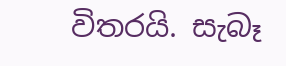විතරයි. සැබෑ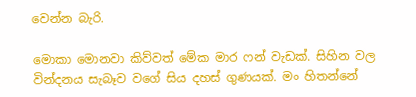වෙන්න බැරි.

මොකා මොනවා කිව්වත් මේක මාර ෆන් වැඩක්. සිහින වල වින්දනය සැබෑව වගේ සිය දහස් ගුණයක්. මං හිතන්නේ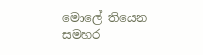මොලේ තියෙන සමහර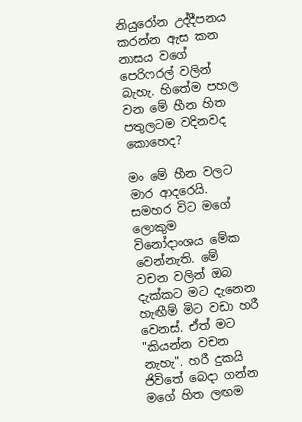නියුරෝන උද්දීපනය කරන්න ඇස කන නාසය වගේ පෙරිෆරල් වලින් බැහැ. හිතේම පහල වන මේ හීන හිත පතුලටම වදිනවද කොහෙද?

මං මේ හීන වලට මාර ආදරෙයි. සමහර විට මගේ ලොකුම විනෝදාංශය මේක වෙන්නැති. මේ වචන වලින් ඔබ දැක්කට මට දැනෙන හැඟීම් මිට වඩා හරී වෙනස්. ඒත් මට "කියන්න වචන නැහැ". හරී දුකයි ජිවිතේ බෙදා ගන්න මගේ හිත ලඟම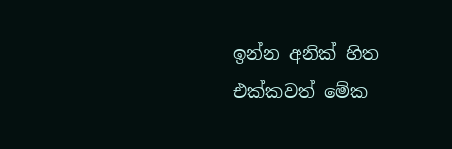ඉන්න අනික් හිත එක්කවත් මේක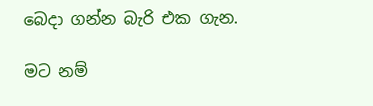බෙදා ගන්න බැරි එක ගැන.

මට නම්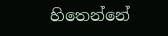හිතෙන්නේ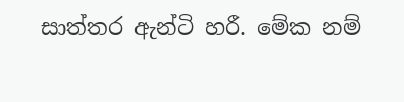සාත්තර ඇන්ටි හරී. මේක නම්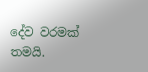දේව වරමක් තමයි.